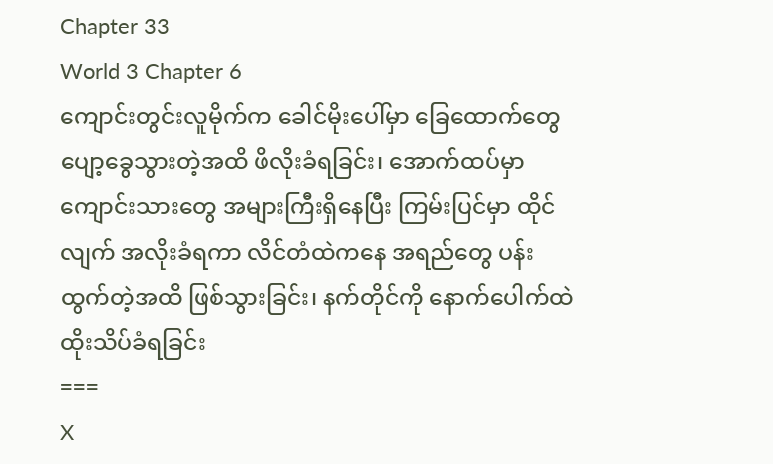Chapter 33
World 3 Chapter 6
ကျောင်းတွင်းလူမိုက်က ခေါင်မိုးပေါ်မှာ ခြေထောက်တွေ ပျော့ခွေသွားတဲ့အထိ ဖိလိုးခံရခြင်း၊ အောက်ထပ်မှာ ကျောင်းသားတွေ အများကြီးရှိနေပြီး ကြမ်းပြင်မှာ ထိုင်လျက် အလိုးခံရကာ လိင်တံထဲကနေ အရည်တွေ ပန်းထွက်တဲ့အထိ ဖြစ်သွားခြင်း၊ နက်တိုင်ကို နောက်ပေါက်ထဲ ထိုးသိပ်ခံရခြင်း
===
X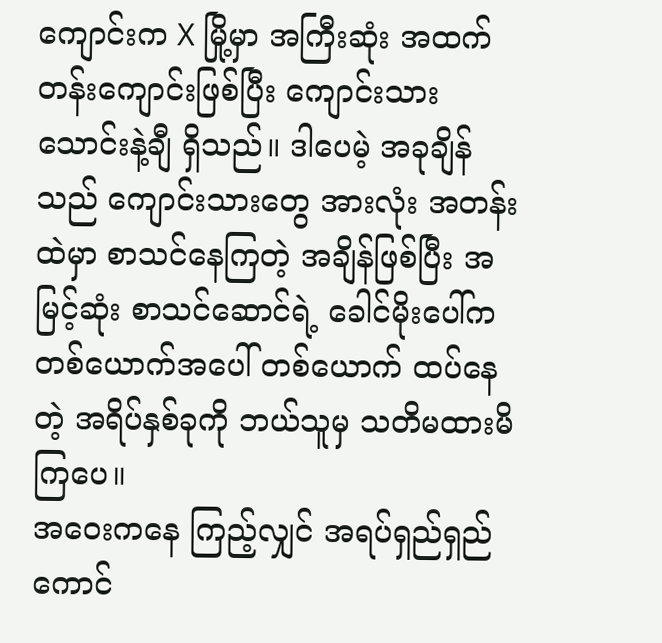ကျောင်းက X မြို့မှာ အကြီးဆုံး အထက်တန်းကျောင်းဖြစ်ပြီး ကျောင်းသား သောင်းနဲ့ချီ ရှိသည်။ ဒါပေမဲ့ အခုချိန်သည် ကျောင်းသားတွေ အားလုံး အတန်းထဲမှာ စာသင်နေကြတဲ့ အချိန်ဖြစ်ပြီး အမြင့်ဆုံး စာသင်ဆောင်ရဲ့ ခေါင်မိုးပေါ်က တစ်ယောက်အပေါ် တစ်ယောက် ထပ်နေတဲ့ အရိပ်နှစ်ခုကို ဘယ်သူမှ သတိမထားမိကြပေ။
အဝေးကနေ ကြည့်လျှင် အရပ်ရှည်ရှည် ကောင်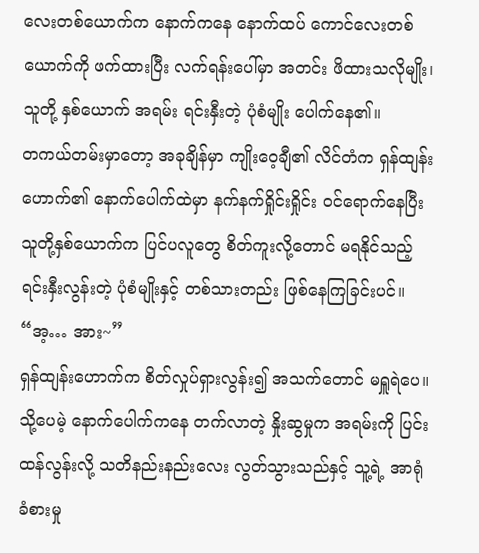လေးတစ်ယောက်က နောက်ကနေ နောက်ထပ် ကောင်လေးတစ်ယောက်ကို ဖက်ထားပြီး လက်ရန်းပေါ်မှာ အတင်း ဖိထားသလိုမျိုး၊ သူတို့ နှစ်ယောက် အရမ်း ရင်းနှီးတဲ့ ပုံစံမျိုး ပေါက်နေ၏။
တကယ်တမ်းမှာတော့ အခုချိန်မှာ ကျိုးဝေ့ချီ၏ လိင်တံက ရှန်ထျန်းဟောက်၏ နောက်ပေါက်ထဲမှာ နက်နက်ရှိုင်းရှိုင်း ဝင်ရောက်နေပြီး သူတို့နှစ်ယောက်က ပြင်ပလူတွေ စိတ်ကူးလို့တောင် မရနိုင်သည့် ရင်းနှီးလွန်းတဲ့ ပုံစံမျိုးနှင့် တစ်သားတည်း ဖြစ်နေကြခြင်းပင်။
“အ့… အား~”
ရှန်ထျန်းဟောက်က စိတ်လှုပ်ရှားလွန်း၍ အသက်တောင် မရှူရဲပေ။ သို့ပေမဲ့ နောက်ပေါက်ကနေ တက်လာတဲ့ နှိုးဆွမှုက အရမ်းကို ပြင်းထန်လွန်းလို့ သတိနည်းနည်းလေး လွတ်သွားသည်နှင့် သူ့ရဲ့ အာရုံခံစားမှု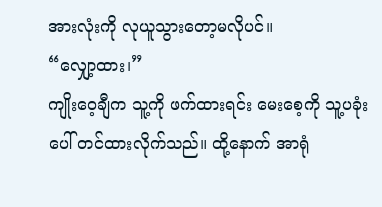အားလုံးကို လုယူသွားတော့မလိုပင်။
“လျှော့ထား၊”
ကျိုးဝေ့ချီက သူ့ကို ဖက်ထားရင်း မေးစေ့ကို သူ့ပခုံးပေါ် တင်ထားလိုက်သည်။ ထို့နောက် အာရုံ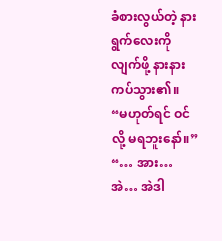ခံစားလွယ်တဲ့ နားရွက်လေးကို လျက်ဖို့ နားနား ကပ်သွား၏။
“မဟုတ်ရင် ဝင်လို့ မရဘူးနော်။”
“… အား… အဲ… အဲဒါ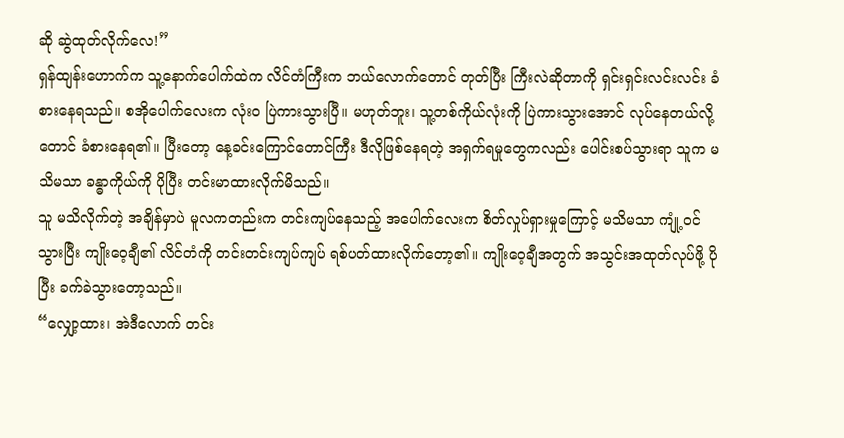ဆို ဆွဲထုတ်လိုက်လေ!”
ရှန်ထျန်းဟောက်က သူ့နောက်ပေါက်ထဲက လိင်တံကြီးက ဘယ်လောက်တောင် တုတ်ပြီး ကြီးလဲဆိုတာကို ရှင်းရှင်းလင်းလင်း ခံစားနေရသည်။ စအိုပေါက်လေးက လုံးဝ ပြဲကားသွားပြီ။ မဟုတ်ဘူး၊ သူ့တစ်ကိုယ်လုံးကို ပြဲကားသွားအောင် လုပ်နေတယ်လို့တောင် ခံစားနေရ၏။ ပြီးတော့ နေ့ခင်းကြောင်တောင်ကြီး ဒီလိုဖြစ်နေရတဲ့ အရှက်ရမှုတွေကလည်း ပေါင်းစပ်သွားရာ သူက မသိမသာ ခန္ဓာကိုယ်ကို ပိုပြီး တင်းမာထားလိုက်မိသည်။
သူ မသိလိုက်တဲ့ အချိန်မှာပဲ မူလကတည်းက တင်းကျပ်နေသည့် အပေါက်လေးက စိတ်လှုပ်ရှားမှုကြောင့် မသိမသာ ကျုံ့ဝင်သွားပြီး ကျိုးဝေ့ချီ၏ လိင်တံကို တင်းတင်းကျပ်ကျပ် ရစ်ပတ်ထားလိုက်တော့၏။ ကျိုးဝေ့ချီအတွက် အသွင်းအထုတ်လုပ်ဖို့ ပိုပြီး ခက်ခဲသွားတော့သည်။
“လျှော့ထား၊ အဲဒီလောက် တင်း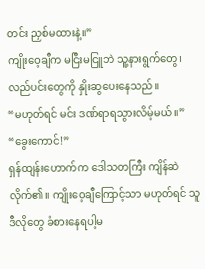တင်း ညှစ်မထားနဲ့။”
ကျိုးဝေ့ချီက မငြီးမငြူဘဲ သူ့နားရွက်တွေ၊ လည်ပင်းတွေကို နှိုးဆွပေးနေသည်။
“မဟုတ်ရင် မင်း ဒဏ်ရာရသွားလိမ့်မယ်။”
“ခွေးကောင်!”
ရှန်ထျန်းဟောက်က ဒေါသတကြီး ကျိန်ဆဲလိုက်၏။ ကျိုးဝေ့ချီကြောင့်သာ မဟုတ်ရင် သူ ဒီလိုတွေ ခံစားနေရပါ့မ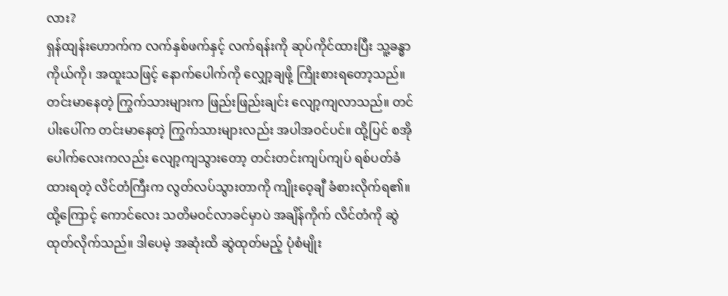လား?
ရှန်ထျန်းဟောက်က လက်နှစ်ဖက်နှင့် လက်ရန်းကို ဆုပ်ကိုင်ထားပြီး သူ့ခန္ဓာကိုယ်ကို၊ အထူးသဖြင့် နောက်ပေါက်ကို လျှော့ချဖို့ ကြိုးစားရတော့သည်။
တင်းမာနေတဲ့ ကြွက်သားများက ဖြည်းဖြည်းချင်း လျော့ကျလာသည်။ တင်ပါးပေါ်က တင်းမာနေတဲ့ ကြွက်သားများလည်း အပါအဝင်ပင်။ ထို့ပြင် စအိုပေါက်လေးကလည်း လျော့ကျသွားတော့ တင်းတင်းကျပ်ကျပ် ရစ်ပတ်ခံထားရတဲ့ လိင်တံကြီးက လွတ်လပ်သွားတာကို ကျိုးဝေ့ချီ ခံစားလိုက်ရ၏။ ထို့ကြောင့် ကောင်လေး သတိမဝင်လာခင်မှာပဲ အချိန်ကိုက် လိင်တံကို ဆွဲထုတ်လိုက်သည်။ ဒါပေမဲ့ အဆုံးထိ ဆွဲထုတ်မည့် ပုံစံမျိုး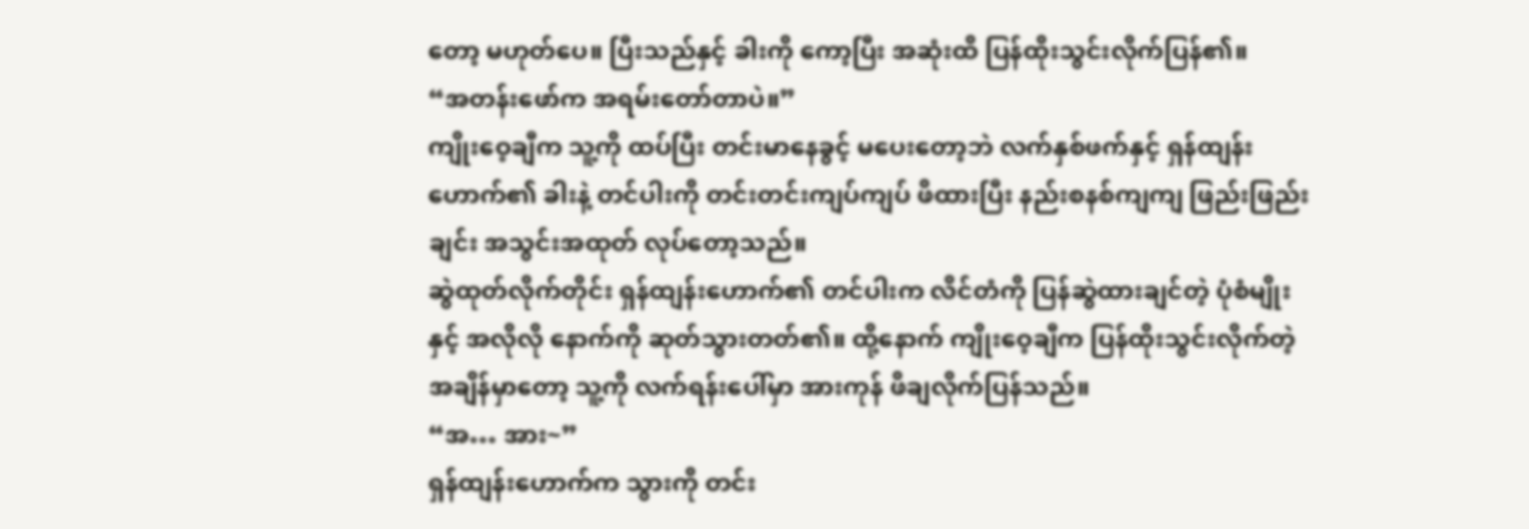တော့ မဟုတ်ပေ။ ပြီးသည်နှင့် ခါးကို ကော့ပြီး အဆုံးထိ ပြန်ထိုးသွင်းလိုက်ပြန်၏။
“အတန်းဖော်က အရမ်းတော်တာပဲ။”
ကျိုးဝေ့ချီက သူ့ကို ထပ်ပြီး တင်းမာနေခွင့် မပေးတော့ဘဲ လက်နှစ်ဖက်နှင့် ရှန်ထျန်းဟောက်၏ ခါးနဲ့ တင်ပါးကို တင်းတင်းကျပ်ကျပ် ဖိထားပြီး နည်းစနစ်ကျကျ ဖြည်းဖြည်းချင်း အသွင်းအထုတ် လုပ်တော့သည်။
ဆွဲထုတ်လိုက်တိုင်း ရှန်ထျန်းဟောက်၏ တင်ပါးက လိင်တံကို ပြန်ဆွဲထားချင်တဲ့ ပုံစံမျိုးနှင့် အလိုလို နောက်ကို ဆုတ်သွားတတ်၏။ ထို့နောက် ကျိုးဝေ့ချီက ပြန်ထိုးသွင်းလိုက်တဲ့ အချိန်မှာတော့ သူ့ကို လက်ရန်းပေါ်မှာ အားကုန် ဖိချလိုက်ပြန်သည်။
“အ… အား~”
ရှန်ထျန်းဟောက်က သွားကို တင်း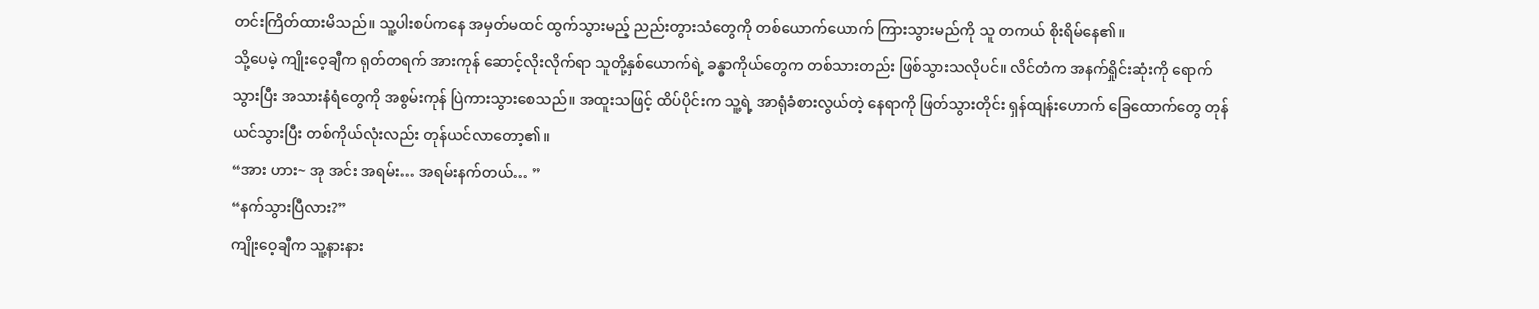တင်းကြိတ်ထားမိသည်။ သူ့ပါးစပ်ကနေ အမှတ်မထင် ထွက်သွားမည့် ညည်းတွားသံတွေကို တစ်ယောက်ယောက် ကြားသွားမည်ကို သူ တကယ် စိုးရိမ်နေ၏။
သို့ပေမဲ့ ကျိုးဝေ့ချီက ရုတ်တရက် အားကုန် ဆောင့်လိုးလိုက်ရာ သူတို့နှစ်ယောက်ရဲ့ ခန္ဓာကိုယ်တွေက တစ်သားတည်း ဖြစ်သွားသလိုပင်။ လိင်တံက အနက်ရှိုင်းဆုံးကို ရောက်သွားပြီး အသားနံရံတွေကို အစွမ်းကုန် ပြဲကားသွားစေသည်။ အထူးသဖြင့် ထိပ်ပိုင်းက သူ့ရဲ့ အာရုံခံစားလွယ်တဲ့ နေရာကို ဖြတ်သွားတိုင်း ရှန်ထျန်းဟောက် ခြေထောက်တွေ တုန်ယင်သွားပြီး တစ်ကိုယ်လုံးလည်း တုန်ယင်လာတော့၏။
“အား ဟား~ အု အင်း အရမ်း… အရမ်းနက်တယ်… ”
“နက်သွားပြီလား?”
ကျိုးဝေ့ချီက သူ့နားနား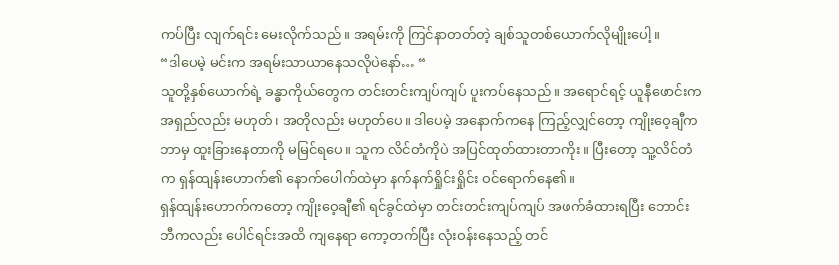ကပ်ပြီး လျက်ရင်း မေးလိုက်သည်။ အရမ်းကို ကြင်နာတတ်တဲ့ ချစ်သူတစ်ယောက်လိုမျိုးပေါ့။
“ဒါပေမဲ့ မင်းက အရမ်းသာယာနေသလိုပဲနော်… “
သူတို့နှစ်ယောက်ရဲ့ ခန္ဓာကိုယ်တွေက တင်းတင်းကျပ်ကျပ် ပူးကပ်နေသည်။ အရောင်ရင့် ယူနီဖောင်းက အရှည်လည်း မဟုတ်၊ အတိုလည်း မဟုတ်ပေ။ ဒါပေမဲ့ အနောက်ကနေ ကြည့်လျှင်တော့ ကျိုးဝေ့ချီက ဘာမှ ထူးခြားနေတာကို မမြင်ရပေ။ သူက လိင်တံကိုပဲ အပြင်ထုတ်ထားတာကိုး။ ပြီးတော့ သူ့လိင်တံက ရှန်ထျန်းဟောက်၏ နောက်ပေါက်ထဲမှာ နက်နက်ရှိုင်းရှိုင်း ဝင်ရောက်နေ၏။
ရှန်ထျန်းဟောက်ကတော့ ကျိုးဝေ့ချီ၏ ရင်ခွင်ထဲမှာ တင်းတင်းကျပ်ကျပ် အဖက်ခံထားရပြီး ဘောင်းဘီကလည်း ပေါင်ရင်းအထိ ကျနေရာ ကော့တက်ပြီး လုံးဝန်းနေသည့် တင်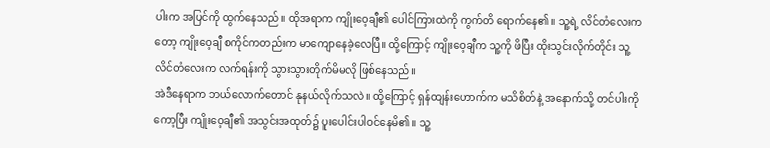ပါးက အပြင်ကို ထွက်နေသည်။ ထိုအရာက ကျိုးဝေ့ချီ၏ ပေါင်ကြားထဲကို ကွက်တိ ရောက်နေ၏။ သူ့ရဲ့ လိင်တံလေးကတော့ ကျိုးဝေ့ချီ စကိုင်ကတည်းက မာကျောနေခဲ့လေပြီ။ ထို့ကြောင့် ကျိုးဝေ့ချီက သူ့ကို ဖိပြီး ထိုးသွင်းလိုက်တိုင်း သူ့လိင်တံလေးက လက်ရန်းကို သွားသွားတိုက်မိမလို ဖြစ်နေသည်။
အဲဒီနေရာက ဘယ်လောက်တောင် နုနယ်လိုက်သလဲ။ ထို့ကြောင့် ရှန်ထျန်းဟောက်က မသိစိတ်နဲ့ အနောက်သို့ တင်ပါးကို ကော့ပြီး ကျိုးဝေ့ချီ၏ အသွင်းအထုတ်၌ ပူးပေါင်းပါဝင်နေမိ၏။ သူ့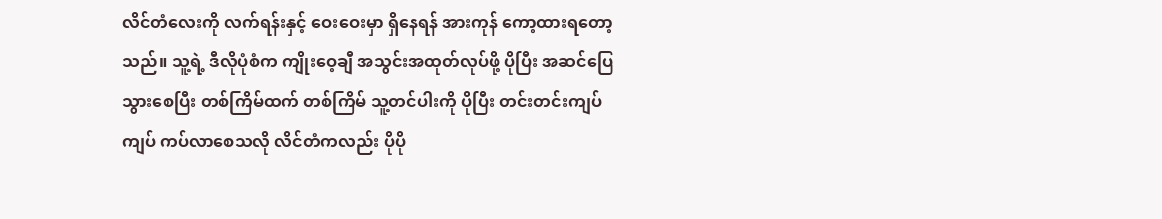လိင်တံလေးကို လက်ရန်းနှင့် ဝေးဝေးမှာ ရှိနေရန် အားကုန် ကော့ထားရတော့သည်။ သူ့ရဲ့ ဒီလိုပုံစံက ကျိုးဝေ့ချီ အသွင်းအထုတ်လုပ်ဖို့ ပိုပြီး အဆင်ပြေသွားစေပြီး တစ်ကြိမ်ထက် တစ်ကြိမ် သူ့တင်ပါးကို ပိုပြီး တင်းတင်းကျပ်ကျပ် ကပ်လာစေသလို လိင်တံကလည်း ပိုပို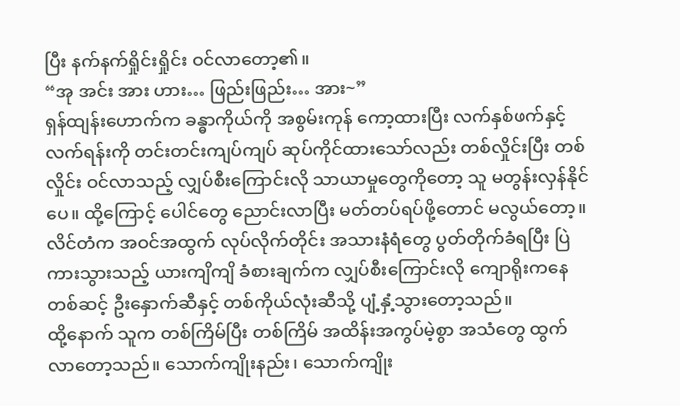ပြီး နက်နက်ရှိုင်းရှိုင်း ဝင်လာတော့၏။
“အု အင်း အား ဟား… ဖြည်းဖြည်း… အား~”
ရှန်ထျန်းဟောက်က ခန္ဓာကိုယ်ကို အစွမ်းကုန် ကော့ထားပြီး လက်နှစ်ဖက်နှင့် လက်ရန်းကို တင်းတင်းကျပ်ကျပ် ဆုပ်ကိုင်ထားသော်လည်း တစ်လှိုင်းပြီး တစ်လှိုင်း ဝင်လာသည့် လျှပ်စီးကြောင်းလို သာယာမှုတွေကိုတော့ သူ မတွန်းလှန်နိုင်ပေ။ ထို့ကြောင့် ပေါင်တွေ ညောင်းလာပြီး မတ်တပ်ရပ်ဖို့တောင် မလွယ်တော့။ လိင်တံက အဝင်အထွက် လုပ်လိုက်တိုင်း အသားနံရံတွေ ပွတ်တိုက်ခံရပြီး ပြဲကားသွားသည့် ယားကျိကျိ ခံစားချက်က လျှပ်စီးကြောင်းလို ကျောရိုးကနေတစ်ဆင့် ဦးနှောက်ဆီနှင့် တစ်ကိုယ်လုံးဆီသို့ ပျံ့နှံ့သွားတော့သည်။
ထို့နောက် သူက တစ်ကြိမ်ပြီး တစ်ကြိမ် အထိန်းအကွပ်မဲ့စွာ အသံတွေ ထွက်လာတော့သည်။ သောက်ကျိုးနည်း၊ သောက်ကျိုး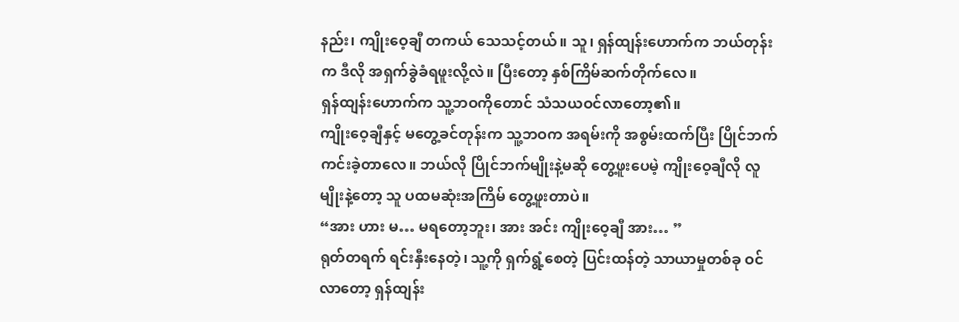နည်း၊ ကျိုးဝေ့ချီ တကယ် သေသင့်တယ်။ သူ၊ ရှန်ထျန်းဟောက်က ဘယ်တုန်းက ဒီလို အရှက်ခွဲခံရဖူးလို့လဲ။ ပြီးတော့ နှစ်ကြိမ်ဆက်တိုက်လေ။
ရှန်ထျန်းဟောက်က သူ့ဘဝကိုတောင် သံသယဝင်လာတော့၏။
ကျိုးဝေ့ချီနှင့် မတွေ့ခင်တုန်းက သူ့ဘဝက အရမ်းကို အစွမ်းထက်ပြီး ပြိုင်ဘက်ကင်းခဲ့တာလေ။ ဘယ်လို ပြိုင်ဘက်မျိုးနဲ့မဆို တွေ့ဖူးပေမဲ့ ကျိုးဝေ့ချီလို လူမျိုးနဲ့တော့ သူ ပထမဆုံးအကြိမ် တွေ့ဖူးတာပဲ။
“အား ဟား မ… မရတော့ဘူး၊ အား အင်း ကျိုးဝေ့ချီ အား… ”
ရုတ်တရက် ရင်းနှီးနေတဲ့၊ သူ့ကို ရှက်ရွံ့စေတဲ့ ပြင်းထန်တဲ့ သာယာမှုတစ်ခု ဝင်လာတော့ ရှန်ထျန်း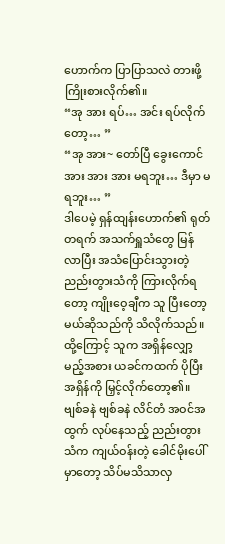ဟောက်က ပြာပြာသလဲ တားဖို့ ကြိုးစားလိုက်၏။
“အု အား ရပ်… အင်း ရပ်လိုက်တော့… ”
“အု အား~ တော်ပြီ ခွေးကောင် အား အား အား မရဘူး… ဒီမှာ မရဘူး… ”
ဒါပေမဲ့ ရှန်ထျန်းဟောက်၏ ရုတ်တရက် အသက်ရှူသံတွေ မြန်လာပြီး အသံပြောင်းသွားတဲ့ ညည်းတွားသံကို ကြားလိုက်ရတော့ ကျိုးဝေ့ချီက သူ ပြီးတော့မယ်ဆိုသည်ကို သိလိုက်သည်။
ထို့ကြောင့် သူက အရှိန်လျှော့မည့်အစား ယခင်ကထက် ပိုပြီး အရှိန်ကို မြှင့်လိုက်တော့၏။
ဗျစ်ခနဲ ဗျစ်ခနဲ လိင်တံ အဝင်အထွက် လုပ်နေသည့် ညည်းတွားသံက ကျယ်ဝန်းတဲ့ ခေါင်မိုးပေါ်မှာတော့ သိပ်မသိသာလှ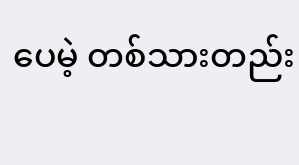ပေမဲ့ တစ်သားတည်း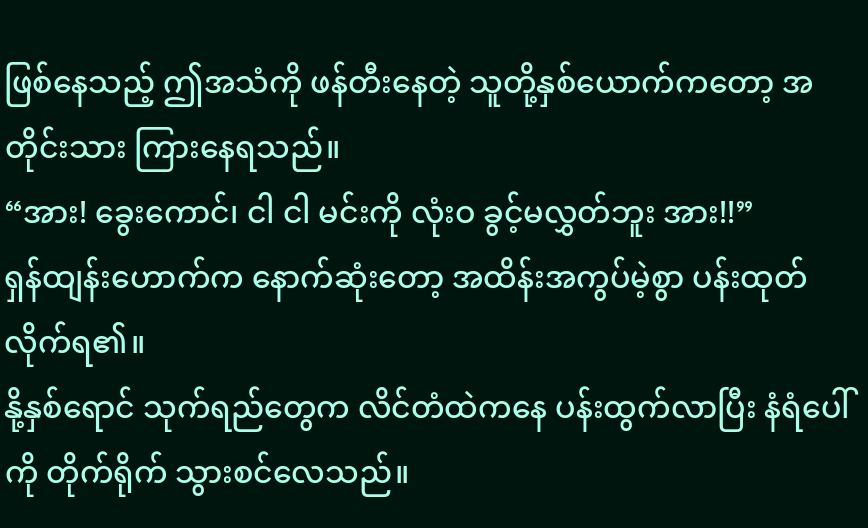ဖြစ်နေသည့် ဤအသံကို ဖန်တီးနေတဲ့ သူတို့နှစ်ယောက်ကတော့ အတိုင်းသား ကြားနေရသည်။
“အား! ခွေးကောင်၊ ငါ ငါ မင်းကို လုံးဝ ခွင့်မလွှတ်ဘူး အား!!”
ရှန်ထျန်းဟောက်က နောက်ဆုံးတော့ အထိန်းအကွပ်မဲ့စွာ ပန်းထုတ်လိုက်ရ၏။
နို့နှစ်ရောင် သုက်ရည်တွေက လိင်တံထဲကနေ ပန်းထွက်လာပြီး နံရံပေါ်ကို တိုက်ရိုက် သွားစင်လေသည်။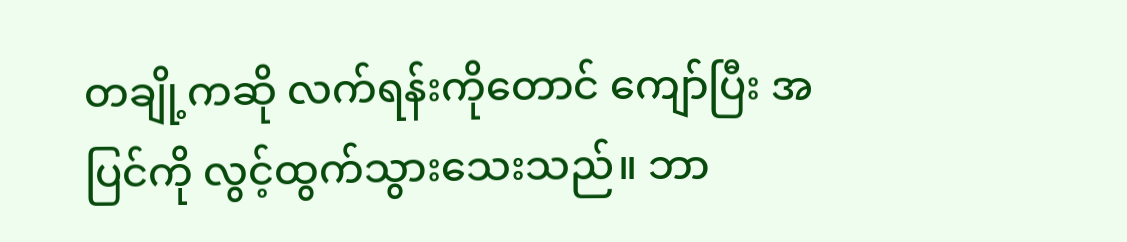တချို့ကဆို လက်ရန်းကိုတောင် ကျော်ပြီး အပြင်ကို လွင့်ထွက်သွားသေးသည်။ ဘာ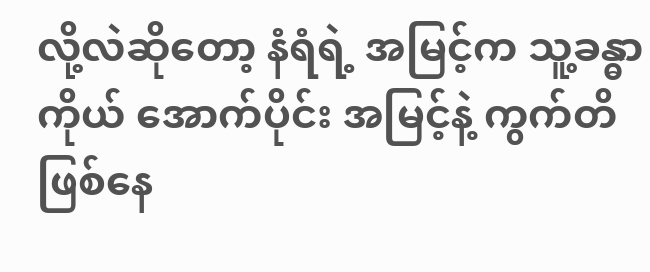လို့လဲဆိုတော့ နံရံရဲ့ အမြင့်က သူ့ခန္ဓာကိုယ် အောက်ပိုင်း အမြင့်နဲ့ ကွက်တိ ဖြစ်နေ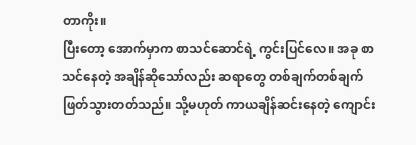တာကိုး။
ပြီးတော့ အောက်မှာက စာသင်ဆောင်ရဲ့ ကွင်းပြင်လေ။ အခု စာသင်နေတဲ့ အချိန်ဆိုသော်လည်း ဆရာတွေ တစ်ချက်တစ်ချက် ဖြတ်သွားတတ်သည်။ သို့မဟုတ် ကာယချိန်ဆင်းနေတဲ့ ကျောင်း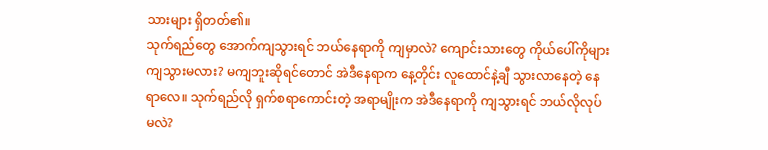သားများ ရှိတတ်၏။
သုက်ရည်တွေ အောက်ကျသွားရင် ဘယ်နေရာကို ကျမှာလဲ? ကျောင်းသားတွေ ကိုယ်ပေါ်ကိုများ ကျသွားမလား? မကျဘူးဆိုရင်တောင် အဲဒီနေရာက နေ့တိုင်း လူထောင်နဲ့ချီ သွားလာနေတဲ့ နေရာလေ။ သုက်ရည်လို ရှက်စရာကောင်းတဲ့ အရာမျိုးက အဲဒီနေရာကို ကျသွားရင် ဘယ်လိုလုပ်မလဲ?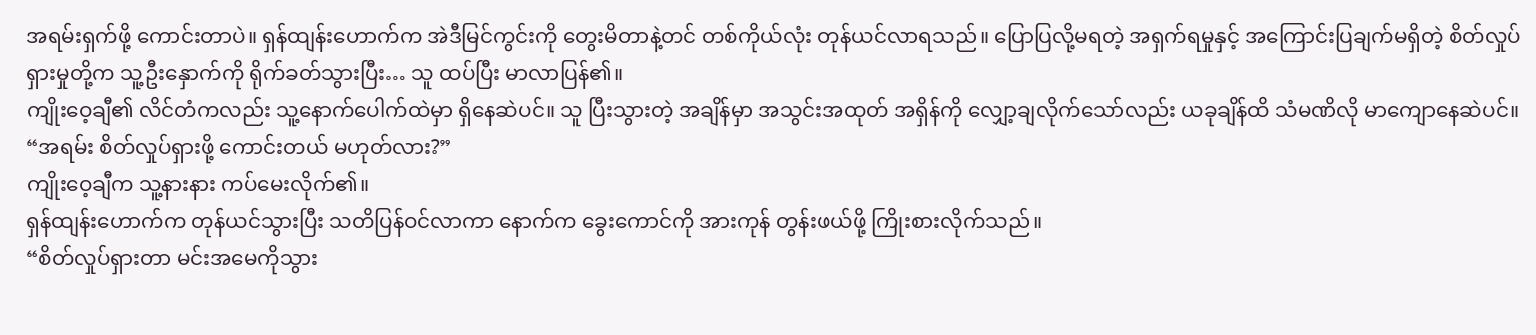အရမ်းရှက်ဖို့ ကောင်းတာပဲ။ ရှန်ထျန်းဟောက်က အဲဒီမြင်ကွင်းကို တွေးမိတာနဲ့တင် တစ်ကိုယ်လုံး တုန်ယင်လာရသည်။ ပြောပြလို့မရတဲ့ အရှက်ရမှုနှင့် အကြောင်းပြချက်မရှိတဲ့ စိတ်လှုပ်ရှားမှုတို့က သူ့ဦးနှောက်ကို ရိုက်ခတ်သွားပြီး… သူ ထပ်ပြီး မာလာပြန်၏။
ကျိုးဝေ့ချီ၏ လိင်တံကလည်း သူ့နောက်ပေါက်ထဲမှာ ရှိနေဆဲပင်။ သူ ပြီးသွားတဲ့ အချိန်မှာ အသွင်းအထုတ် အရှိန်ကို လျှော့ချလိုက်သော်လည်း ယခုချိန်ထိ သံမဏိလို မာကျောနေဆဲပင်။
“အရမ်း စိတ်လှုပ်ရှားဖို့ ကောင်းတယ် မဟုတ်လား?”
ကျိုးဝေ့ချီက သူ့နားနား ကပ်မေးလိုက်၏။
ရှန်ထျန်းဟောက်က တုန်ယင်သွားပြီး သတိပြန်ဝင်လာကာ နောက်က ခွေးကောင်ကို အားကုန် တွန်းဖယ်ဖို့ ကြိုးစားလိုက်သည်။
“စိတ်လှုပ်ရှားတာ မင်းအမေကိုသွား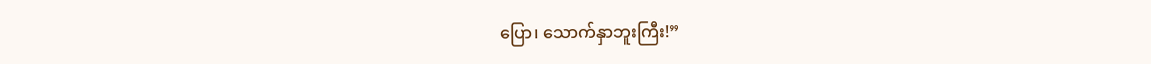ပြော၊ သောက်နှာဘူးကြီး!”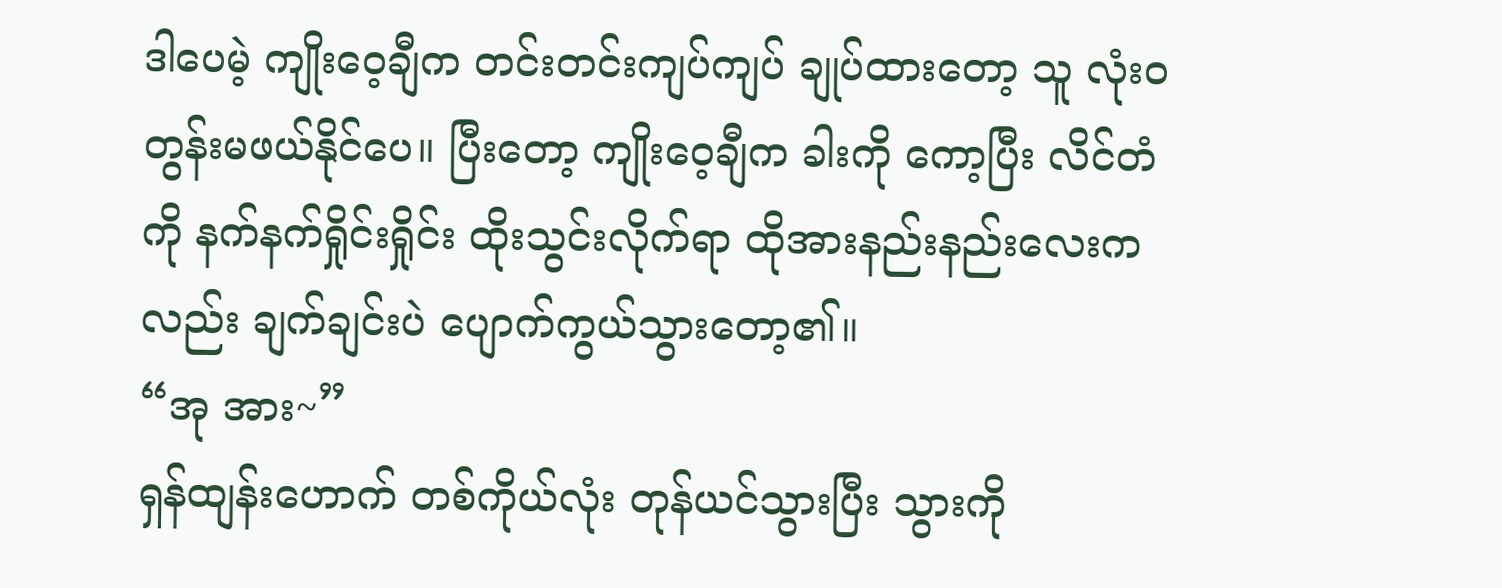ဒါပေမဲ့ ကျိုးဝေ့ချီက တင်းတင်းကျပ်ကျပ် ချုပ်ထားတော့ သူ လုံးဝ တွန်းမဖယ်နိုင်ပေ။ ပြီးတော့ ကျိုးဝေ့ချီက ခါးကို ကော့ပြီး လိင်တံကို နက်နက်ရှိုင်းရှိုင်း ထိုးသွင်းလိုက်ရာ ထိုအားနည်းနည်းလေးကလည်း ချက်ချင်းပဲ ပျောက်ကွယ်သွားတော့၏။
“အု အား~”
ရှန်ထျန်းဟောက် တစ်ကိုယ်လုံး တုန်ယင်သွားပြီး သွားကို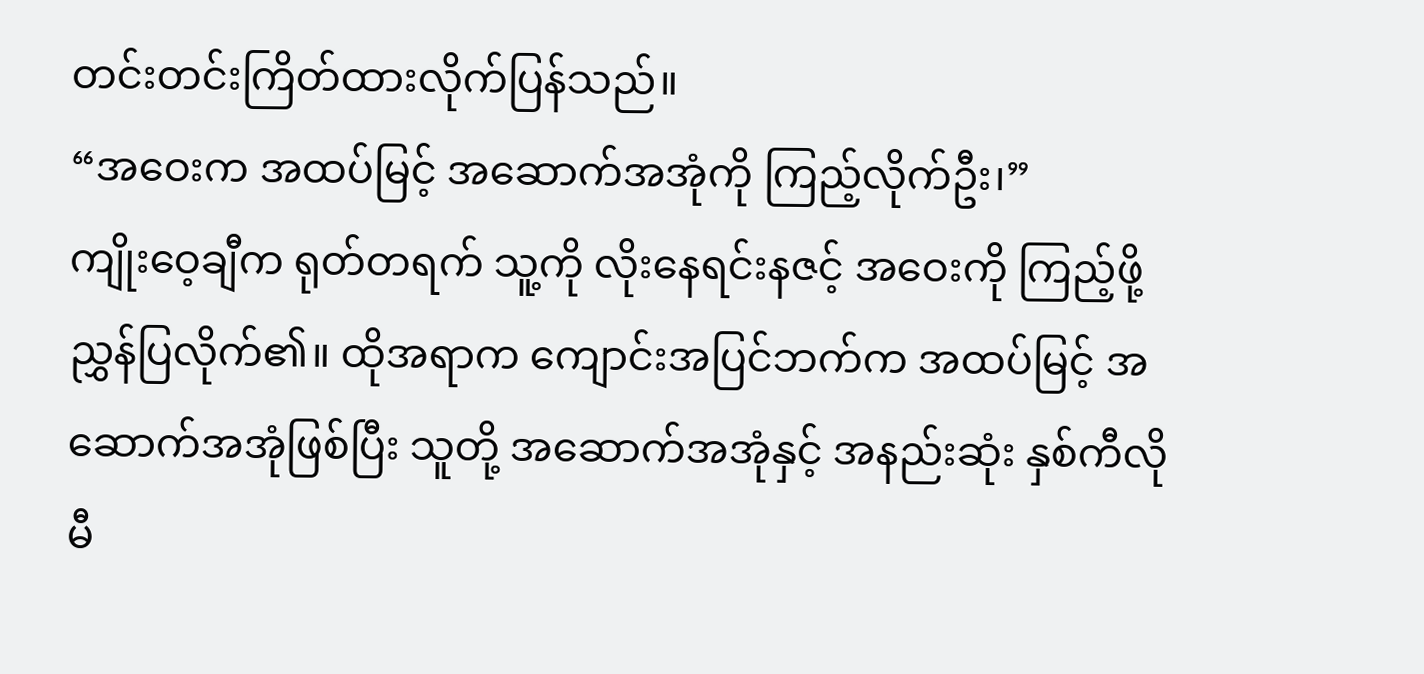တင်းတင်းကြိတ်ထားလိုက်ပြန်သည်။
“အဝေးက အထပ်မြင့် အဆောက်အအုံကို ကြည့်လိုက်ဦး၊”
ကျိုးဝေ့ချီက ရုတ်တရက် သူ့ကို လိုးနေရင်းနဇင့် အဝေးကို ကြည့်ဖို့ ညွှန်ပြလိုက်၏။ ထိုအရာက ကျောင်းအပြင်ဘက်က အထပ်မြင့် အဆောက်အအုံဖြစ်ပြီး သူတို့ အဆောက်အအုံနှင့် အနည်းဆုံး နှစ်ကီလိုမီ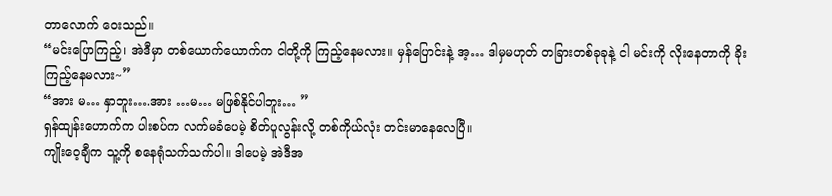တာလောက် ဝေးသည်။
“မင်းပြောကြည့်၊ အဲဒီမှာ တစ်ယောက်ယောက်က ငါတို့ကို ကြည့်နေမလား။ မှန်ပြောင်းနဲ့ အ့… ဒါမှမဟုတ် တခြားတစ်ခုခုနဲ့ ငါ မင်းကို လိုးနေတာကို ခိုးကြည့်နေမလား~”
“အား မ… နှာဘူး….အား …မ… မဖြစ်နိုင်ပါဘူး… ”
ရှန်ထျန်းဟောက်က ပါးစပ်က လက်မခံပေမဲ့ စိတ်ပူလွန်းလို့ တစ်ကိုယ်လုံး တင်းမာနေလေပြီ။
ကျိုးဝေ့ချီက သူ့ကို စနေရုံသက်သက်ပါ။ ဒါပေမဲ့ အဲဒီအ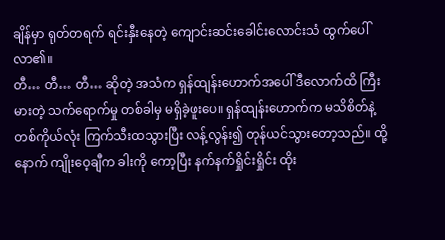ချိန်မှာ ရုတ်တရက် ရင်းနှီးနေတဲ့ ကျောင်းဆင်းခေါင်းလောင်းသံ ထွက်ပေါ်လာ၏။
တီ… တီ… တီ… ဆိုတဲ့ အသံက ရှန်ထျန်းဟောက်အပေါ် ဒီလောက်ထိ ကြီးမားတဲ့ သက်ရောက်မှု တစ်ခါမှ မရှိခဲ့ဖူးပေ။ ရှန်ထျန်းဟောက်က မသိစိတ်နဲ့ တစ်ကိုယ်လုံး ကြက်သီးထသွားပြီး လန့်လွန်း၍ တုန်ယင်သွားတော့သည်။ ထို့နောက် ကျိုးဝေ့ချီက ခါးကို ကော့ပြီး နက်နက်ရှိုင်းရှိုင်း ထိုး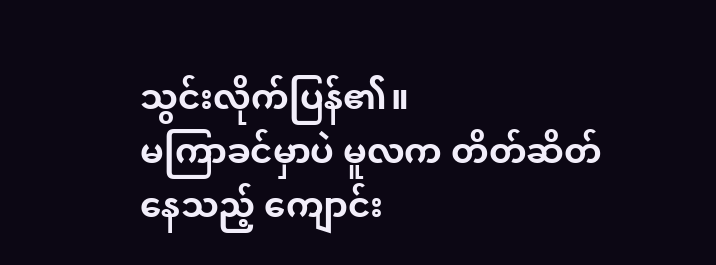သွင်းလိုက်ပြန်၏။
မကြာခင်မှာပဲ မူလက တိတ်ဆိတ်နေသည့် ကျောင်း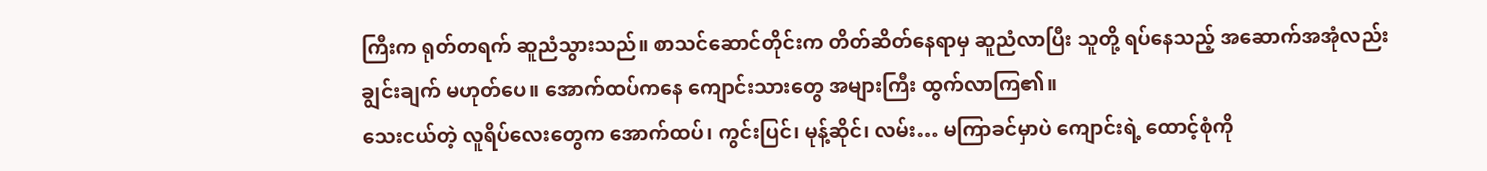ကြီးက ရုတ်တရက် ဆူညံသွားသည်။ စာသင်ဆောင်တိုင်းက တိတ်ဆိတ်နေရာမှ ဆူညံလာပြီး သူတို့ ရပ်နေသည့် အဆောက်အအုံလည်း ချွင်းချက် မဟုတ်ပေ။ အောက်ထပ်ကနေ ကျောင်းသားတွေ အများကြီး ထွက်လာကြ၏။
သေးငယ်တဲ့ လူရိပ်လေးတွေက အောက်ထပ်၊ ကွင်းပြင်၊ မုန့်ဆိုင်၊ လမ်း… မကြာခင်မှာပဲ ကျောင်းရဲ့ ထောင့်စုံကို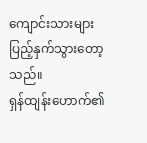ကျောင်းသားများ ပြည့်နှက်သွားတော့သည်။
ရှန်ထျန်းဟောက်၏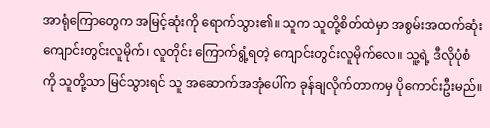အာရုံကြောတွေက အမြင့်ဆုံးကို ရောက်သွား၏။ သူက သူတို့စိတ်ထဲမှာ အစွမ်းအထက်ဆုံး ကျောင်းတွင်းလူမိုက်၊ လူတိုင်း ကြောက်ရွံ့ရတဲ့ ကျောင်းတွင်းလူမိုက်လေ။ သူ့ရဲ့ ဒီလိုပုံစံကို သူတို့သာ မြင်သွားရင် သူ အဆောက်အအုံပေါ်က ခုန်ချလိုက်တာကမှ ပိုကောင်းဦးမည်။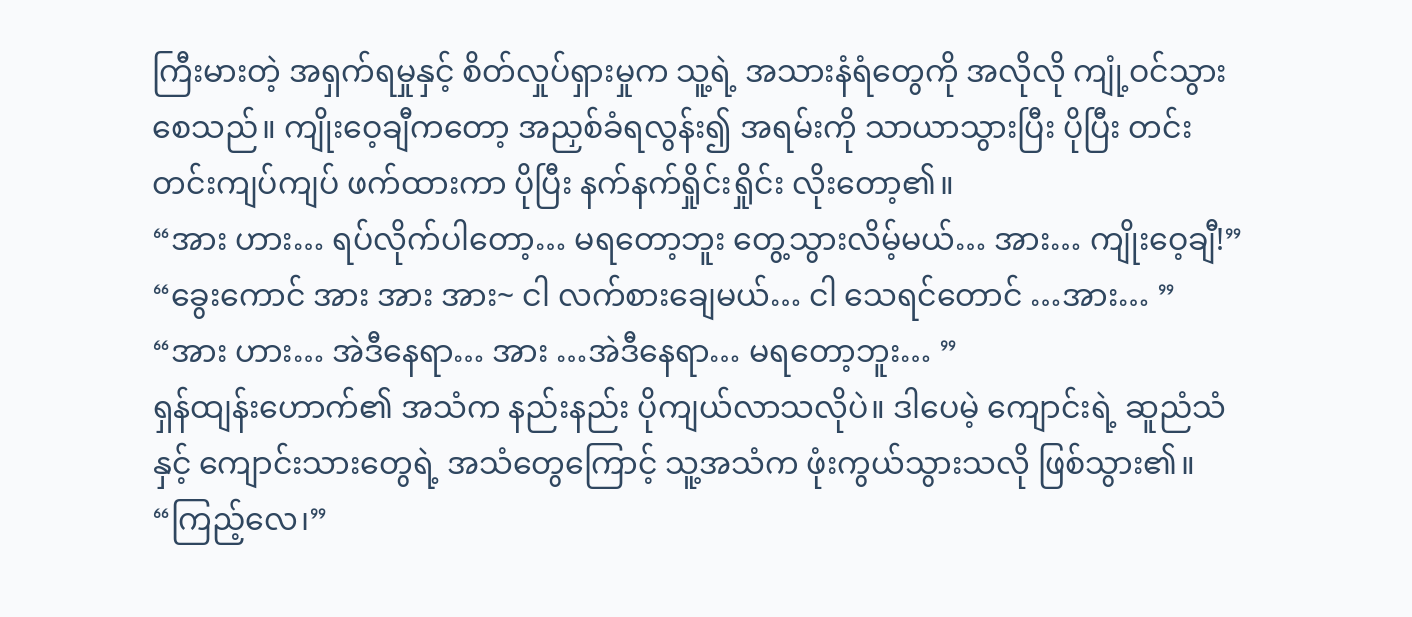ကြီးမားတဲ့ အရှက်ရမှုနှင့် စိတ်လှုပ်ရှားမှုက သူ့ရဲ့ အသားနံရံတွေကို အလိုလို ကျုံ့ဝင်သွားစေသည်။ ကျိုးဝေ့ချီကတော့ အညှစ်ခံရလွန်း၍ အရမ်းကို သာယာသွားပြီး ပိုပြီး တင်းတင်းကျပ်ကျပ် ဖက်ထားကာ ပိုပြီး နက်နက်ရှိုင်းရှိုင်း လိုးတော့၏။
“အား ဟား… ရပ်လိုက်ပါတော့… မရတော့ဘူး တွေ့သွားလိမ့်မယ်… အား… ကျိုးဝေ့ချီ!”
“ခွေးကောင် အား အား အား~ ငါ လက်စားချေမယ်… ငါ သေရင်တောင် …အား… ”
“အား ဟား… အဲဒီနေရာ… အား …အဲဒီနေရာ… မရတော့ဘူး… ”
ရှန်ထျန်းဟောက်၏ အသံက နည်းနည်း ပိုကျယ်လာသလိုပဲ။ ဒါပေမဲ့ ကျောင်းရဲ့ ဆူညံသံနှင့် ကျောင်းသားတွေရဲ့ အသံတွေကြောင့် သူ့အသံက ဖုံးကွယ်သွားသလို ဖြစ်သွား၏။
“ကြည့်လေ၊”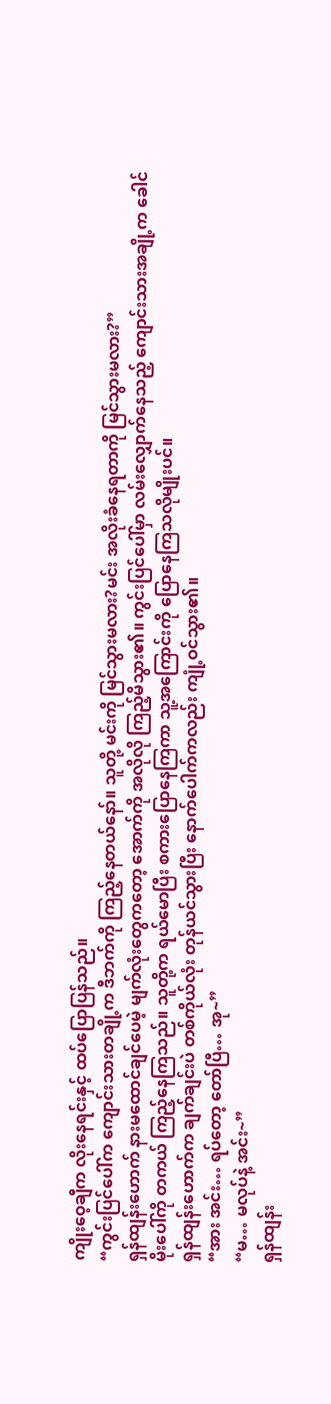ကျိုးဝေ့ချီက လိုးနေရင်းနှင့် ထပ်ပြောပြန်သည်။
“ကွင်းပြင်ပေါ်က ကျောင်းသားတချို့က ဒီဘက်ကို ကြည့်နေတယ်နော်။ သူတို့ မင်းကို မြင်သွားမလား?မင်း အလိုးခံနေရတာကို မြင်သွားမလား?”
ရှန်ထျန်းဟောက် နားမထောင်ချင်ပေမဲ့ မျက်လုံးတွေကတော့ အောက်ကို အလိုလို ကြည့်မိသွား၏။ ကွင်းပြင်ပေါ်မှာ လမ်းလျှောက်နေသည့် ကျောင်းသားအချို့က ခေါင်မိုးပေါ်ကို တကယ် ကြည့်နေကြသည်။ သူတို့က ရယ်မောပြီး စကားပြောနေကြကာ သူ့အကြောင်းကို ပြောနေကြသလိုမျိုးပင်။
ရှန်ထျန်းဟောက်က ချက်ချင်းပဲ တစ်ကိုယ်လုံး တုန်ယင်သွားပြီး နောက်ပေါက်ကလည်း ကျုံ့ဝင်သွား၏။
“အား အင်း… ရပ်တော့ တော်ပြီ… အု~”
“မ… မလုပ်နဲ့ အင်း~”
ရှန်ထျန်း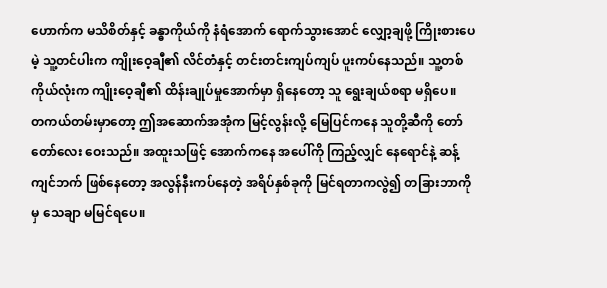ဟောက်က မသိစိတ်နှင့် ခန္ဓာကိုယ်ကို နံရံအောက် ရောက်သွားအောင် လျှော့ချဖို့ ကြိုးစားပေမဲ့ သူ့တင်ပါးက ကျိုးဝေ့ချီ၏ လိင်တံနှင့် တင်းတင်းကျပ်ကျပ် ပူးကပ်နေသည်။ သူ့တစ်ကိုယ်လုံးက ကျိုးဝေ့ချီ၏ ထိန်းချုပ်မှုအောက်မှာ ရှိနေတော့ သူ ရွေးချယ်စရာ မရှိပေ။
တကယ်တမ်းမှာတော့ ဤအဆောက်အအုံက မြင့်လွန်းလို့ မြေပြင်ကနေ သူတို့ဆီကို တော်တော်လေး ဝေးသည်။ အထူးသဖြင့် အောက်ကနေ အပေါ်ကို ကြည့်လျှင် နေရောင်နဲ့ ဆန့်ကျင်ဘက် ဖြစ်နေတော့ အလွန်နီးကပ်နေတဲ့ အရိပ်နှစ်ခုကို မြင်ရတာကလွဲ၍ တခြားဘာကိုမှ သေချာ မမြင်ရပေ။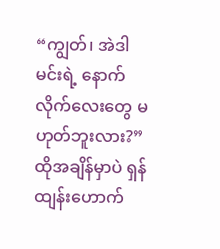“ကျွတ်၊ အဲဒါ မင်းရဲ့ နောက်လိုက်လေးတွေ မဟုတ်ဘူးလား?”
ထိုအချိန်မှာပဲ ရှန်ထျန်းဟောက်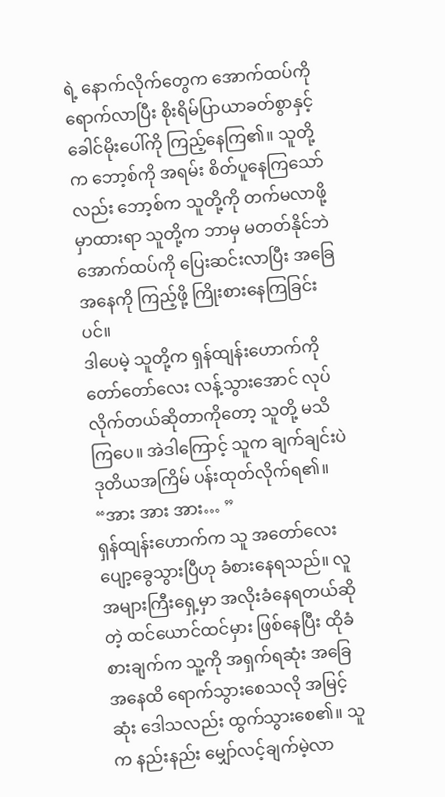ရဲ့ နောက်လိုက်တွေက အောက်ထပ်ကို ရောက်လာပြီး စိုးရိမ်ပြာယာခတ်စွာနှင့် ခေါင်မိုးပေါ်ကို ကြည့်နေကြ၏။ သူတို့က ဘော့စ်ကို အရမ်း စိတ်ပူနေကြသော်လည်း ဘော့စ်က သူတို့ကို တက်မလာဖို့ မှာထားရာ သူတို့က ဘာမှ မတတ်နိုင်ဘဲ အောက်ထပ်ကို ပြေးဆင်းလာပြီး အခြေအနေကို ကြည့်ဖို့ ကြိုးစားနေကြခြင်းပင်။
ဒါပေမဲ့ သူတို့က ရှန်ထျန်းဟောက်ကို တော်တော်လေး လန့်သွားအောင် လုပ်လိုက်တယ်ဆိုတာကိုတော့ သူတို့ မသိကြပေ။ အဲဒါကြောင့် သူက ချက်ချင်းပဲ ဒုတိယအကြိမ် ပန်းထုတ်လိုက်ရ၏။
“အား အား အား… ”
ရှန်ထျန်းဟောက်က သူ အတော်လေး ပျော့ခွေသွားပြီဟု ခံစားနေရသည်။ လူအများကြီးရှေ့မှာ အလိုးခံနေရတယ်ဆိုတဲ့ ထင်ယောင်ထင်မှား ဖြစ်နေပြီး ထိုခံစားချက်က သူ့ကို အရှက်ရဆုံး အခြေအနေထိ ရောက်သွားစေသလို အမြင့်ဆုံး ဒေါသလည်း ထွက်သွားစေ၏။ သူက နည်းနည်း မျှော်လင့်ချက်မဲ့လာ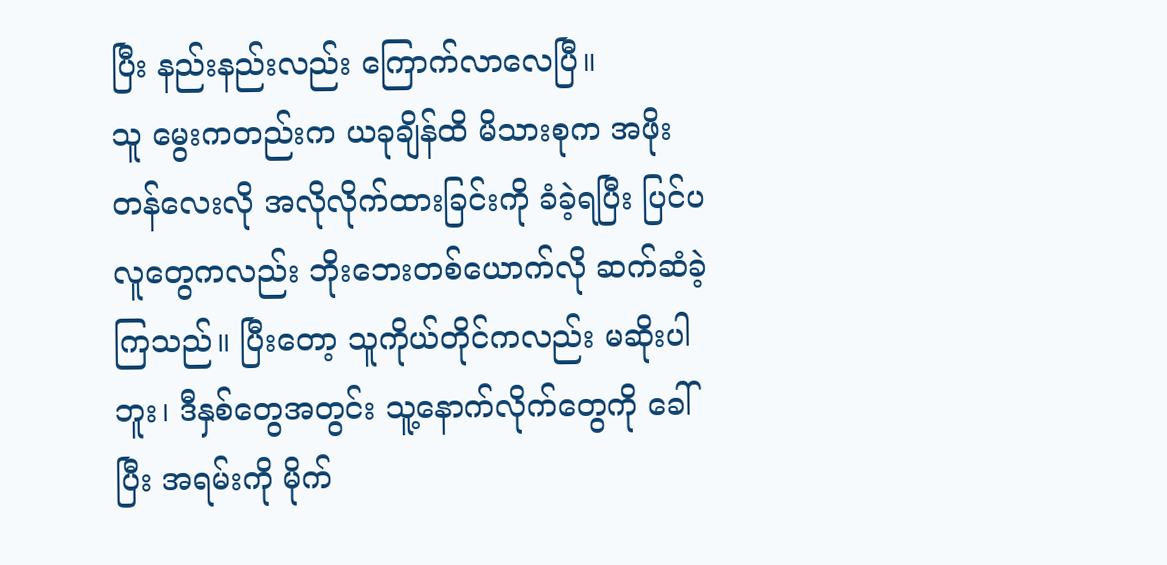ပြီး နည်းနည်းလည်း ကြောက်လာလေပြီ။
သူ မွေးကတည်းက ယခုချိန်ထိ မိသားစုက အဖိုးတန်လေးလို အလိုလိုက်ထားခြင်းကို ခံခဲ့ရပြီး ပြင်ပလူတွေကလည်း ဘိုးဘေးတစ်ယောက်လို ဆက်ဆံခဲ့ကြသည်။ ပြီးတော့ သူကိုယ်တိုင်ကလည်း မဆိုးပါဘူး၊ ဒီနှစ်တွေအတွင်း သူ့နောက်လိုက်တွေကို ခေါ်ပြီး အရမ်းကို မိုက်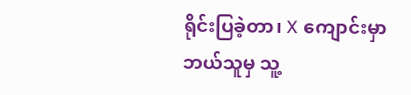ရိုင်းပြခဲ့တာ၊ X ကျောင်းမှာ ဘယ်သူမှ သူ့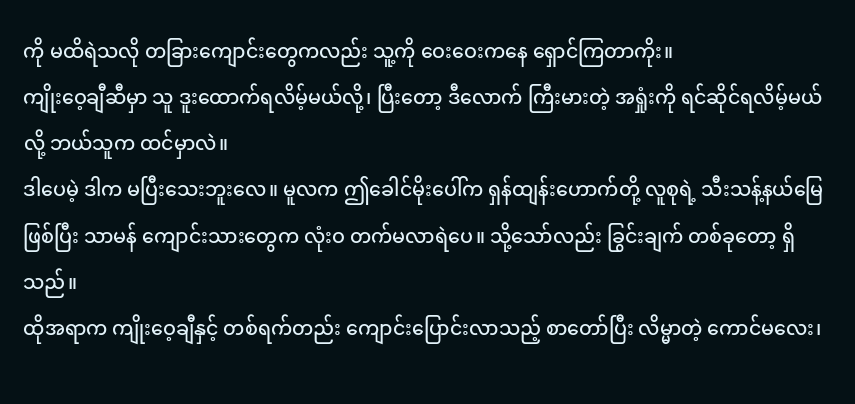ကို မထိရဲသလို တခြားကျောင်းတွေကလည်း သူ့ကို ဝေးဝေးကနေ ရှောင်ကြတာကိုး။
ကျိုးဝေ့ချီဆီမှာ သူ ဒူးထောက်ရလိမ့်မယ်လို့၊ ပြီးတော့ ဒီလောက် ကြီးမားတဲ့ အရှုံးကို ရင်ဆိုင်ရလိမ့်မယ်လို့ ဘယ်သူက ထင်မှာလဲ။
ဒါပေမဲ့ ဒါက မပြီးသေးဘူးလေ။ မူလက ဤခေါင်မိုးပေါ်က ရှန်ထျန်းဟောက်တို့ လူစုရဲ့ သီးသန့်နယ်မြေဖြစ်ပြီး သာမန် ကျောင်းသားတွေက လုံးဝ တက်မလာရဲပေ။ သို့သော်လည်း ခြွင်းချက် တစ်ခုတော့ ရှိသည်။
ထိုအရာက ကျိုးဝေ့ချီနှင့် တစ်ရက်တည်း ကျောင်းပြောင်းလာသည့် စာတော်ပြီး လိမ္မာတဲ့ ကောင်မလေး၊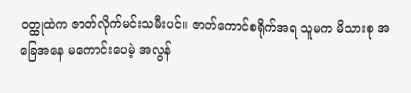ဝတ္ထုထဲက ဇာတ်လိုက်မင်းသမီးပင်။ ဇာတ်ကောင်စရိုက်အရ သူမက မိသားစု အခြေအနေ မကောင်းပေမဲ့ အလွန်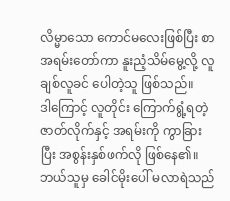လိမ္မာသော ကောင်မလေးဖြစ်ပြီး စာအရမ်းတော်ကာ နူးညံ့သိမ်မွေ့လို့ လူချစ်လူခင် ပေါတဲ့သူ ဖြစ်သည်။
ဒါကြောင့် လူတိုင်း ကြောက်ရွံ့ရတဲ့ ဇာတ်လိုက်နှင့် အရမ်းကို ကွာခြားပြီး အစွန်းနှစ်ဖက်လို ဖြစ်နေ၏။
ဘယ်သူမှ ခေါင်မိုးပေါ် မလာရဲသည်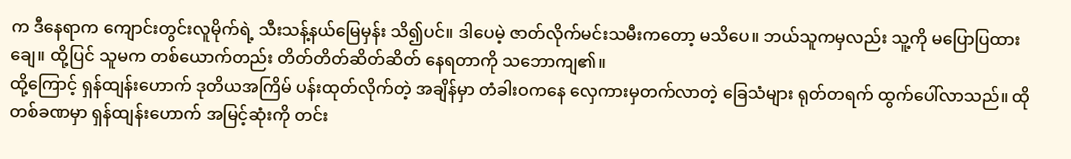က ဒီနေရာက ကျောင်းတွင်းလူမိုက်ရဲ့ သီးသန့်နယ်မြေမှန်း သိ၍ပင်။ ဒါပေမဲ့ ဇာတ်လိုက်မင်းသမီးကတော့ မသိပေ။ ဘယ်သူကမှလည်း သူ့ကို မပြောပြထားချေ။ ထို့ပြင် သူမက တစ်ယောက်တည်း တိတ်တိတ်ဆိတ်ဆိတ် နေရတာကို သဘောကျ၏။
ထို့ကြောင့် ရှန်ထျန်းဟောက် ဒုတိယအကြိမ် ပန်းထုတ်လိုက်တဲ့ အချိန်မှာ တံခါးဝကနေ လှေကားမှတက်လာတဲ့ ခြေသံများ ရုတ်တရက် ထွက်ပေါ်လာသည်။ ထိုတစ်ခဏမှာ ရှန်ထျန်းဟောက် အမြင့်ဆုံးကို တင်း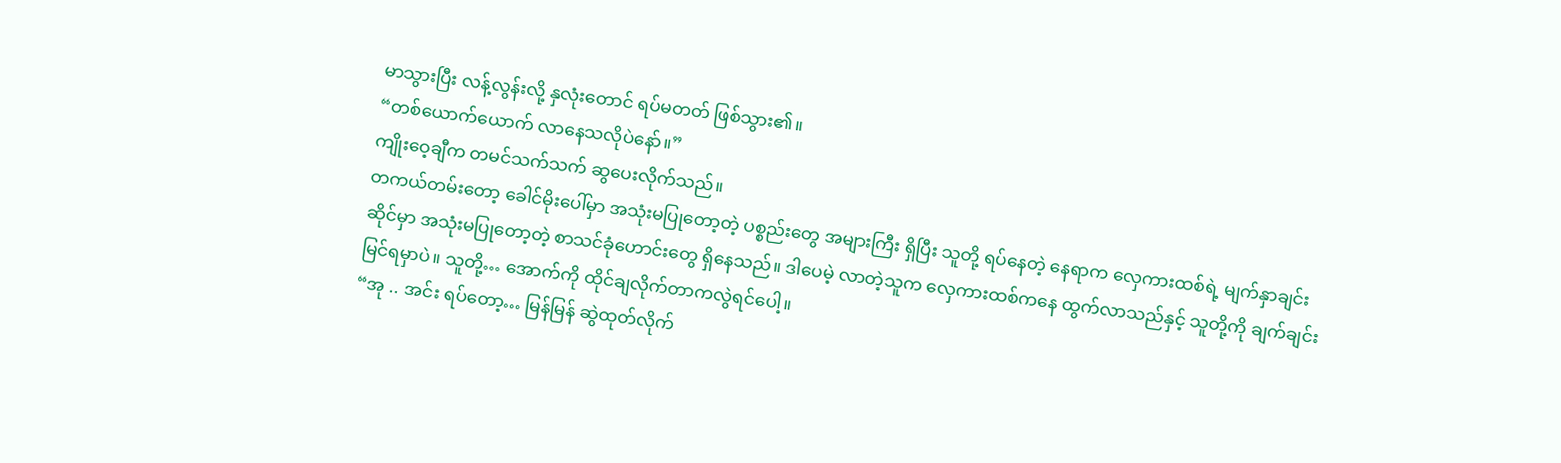မာသွားပြီး လန့်လွန်းလို့ နှလုံးတောင် ရပ်မတတ် ဖြစ်သွား၏။
“တစ်ယောက်ယောက် လာနေသလိုပဲနော်။”
ကျိုးဝေ့ချီက တမင်သက်သက် ဆွပေးလိုက်သည်။
တကယ်တမ်းတော့ ခေါင်မိုးပေါ်မှာ အသုံးမပြုတော့တဲ့ ပစ္စည်းတွေ အများကြီး ရှိပြီး သူတို့ ရပ်နေတဲ့ နေရာက လှေကားထစ်ရဲ့ မျက်နှာချင်းဆိုင်မှာ အသုံးမပြုတော့တဲ့ စာသင်ခုံဟောင်းတွေ ရှိနေသည်။ ဒါပေမဲ့ လာတဲ့သူက လှေကားထစ်ကနေ ထွက်လာသည်နှင့် သူတို့ကို ချက်ချင်း မြင်ရမှာပဲ။ သူတို့… အောက်ကို ထိုင်ချလိုက်တာကလွဲရင်ပေါ့။
“အု .. အင်း ရပ်တော့… မြန်မြန် ဆွဲထုတ်လိုက်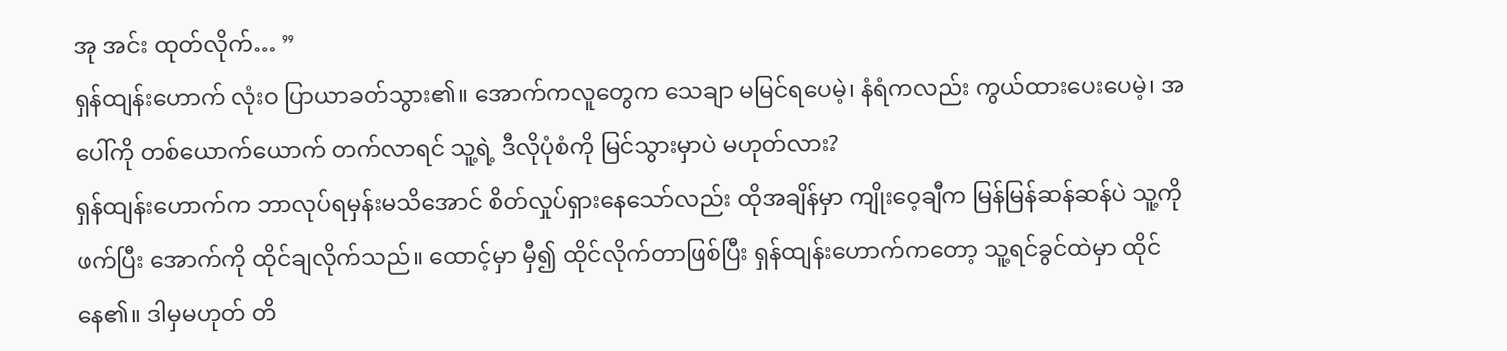အု အင်း ထုတ်လိုက်… ”
ရှန်ထျန်းဟောက် လုံးဝ ပြာယာခတ်သွား၏။ အောက်ကလူတွေက သေချာ မမြင်ရပေမဲ့၊ နံရံကလည်း ကွယ်ထားပေးပေမဲ့၊ အပေါ်ကို တစ်ယောက်ယောက် တက်လာရင် သူ့ရဲ့ ဒီလိုပုံစံကို မြင်သွားမှာပဲ မဟုတ်လား?
ရှန်ထျန်းဟောက်က ဘာလုပ်ရမှန်းမသိအောင် စိတ်လှုပ်ရှားနေသော်လည်း ထိုအချိန်မှာ ကျိုးဝေ့ချီက မြန်မြန်ဆန်ဆန်ပဲ သူ့ကို ဖက်ပြီး အောက်ကို ထိုင်ချလိုက်သည်။ ထောင့်မှာ မှီ၍ ထိုင်လိုက်တာဖြစ်ပြီး ရှန်ထျန်းဟောက်ကတော့ သူ့ရင်ခွင်ထဲမှာ ထိုင်နေ၏။ ဒါမှမဟုတ် တိ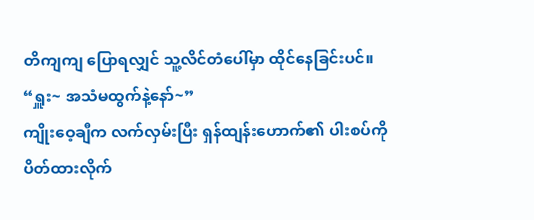တိကျကျ ပြောရလျှင် သူ့လိင်တံပေါ်မှာ ထိုင်နေခြင်းပင်။
“ရှူး~ အသံမထွက်နဲ့နော်~”
ကျိုးဝေ့ချီက လက်လှမ်းပြီး ရှန်ထျန်းဟောက်၏ ပါးစပ်ကို ပိတ်ထားလိုက်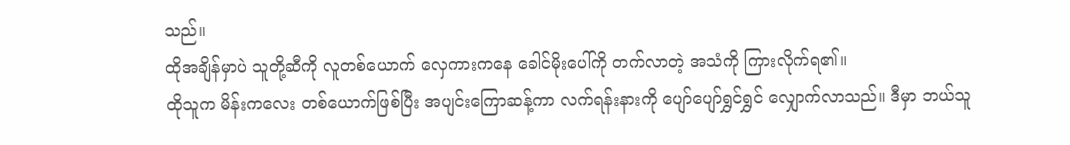သည်။
ထိုအချိန်မှာပဲ သူတို့ဆီကို လူတစ်ယောက် လှေကားကနေ ခေါင်မိုးပေါ်ကို တက်လာတဲ့ အသံကို ကြားလိုက်ရ၏။
ထိုသူက မိန်းကလေး တစ်ယောက်ဖြစ်ပြီး အပျင်းကြောဆန့်ကာ လက်ရန်းနားကို ပျော်ပျော်ရွှင်ရွှင် လျှောက်လာသည်။ ဒီမှာ ဘယ်သူ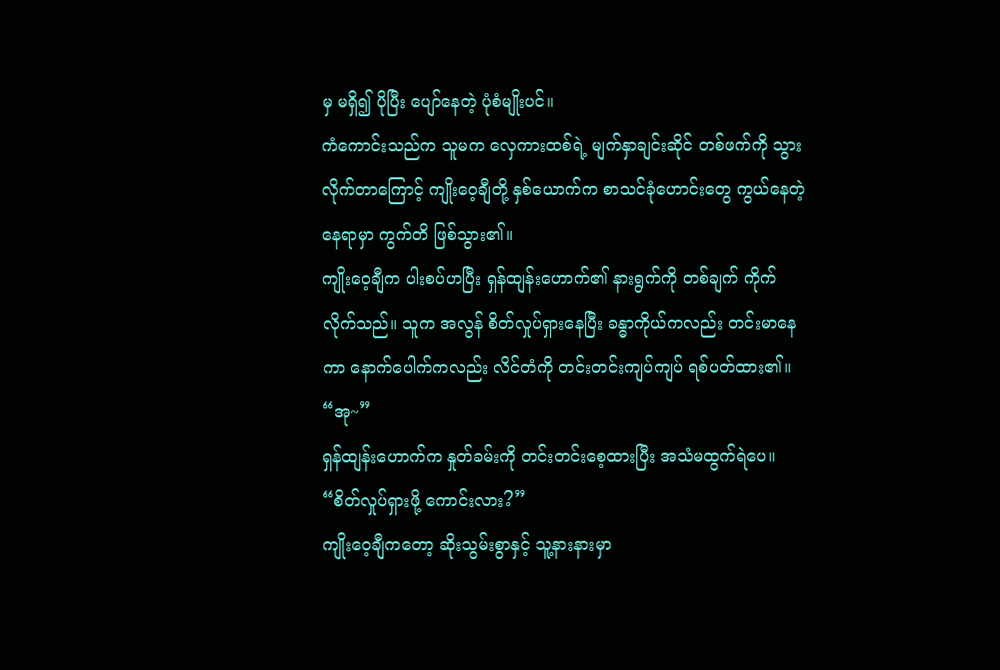မှ မရှိ၍ ပိုပြီး ပျော်နေတဲ့ ပုံစံမျိုးပင်။
ကံကောင်းသည်က သူမက လှေကားထစ်ရဲ့ မျက်နှာချင်းဆိုင် တစ်ဖက်ကို သွားလိုက်တာကြောင့် ကျိုးဝေ့ချီတို့ နှစ်ယောက်က စာသင်ခုံဟောင်းတွေ ကွယ်နေတဲ့ နေရာမှာ ကွက်တိ ဖြစ်သွား၏။
ကျိုးဝေ့ချီက ပါးစပ်ဟပြီး ရှန်ထျန်းဟောက်၏ နားရွက်ကို တစ်ချက် ကိုက်လိုက်သည်။ သူက အလွန် စိတ်လှုပ်ရှားနေပြီး ခန္ဓာကိုယ်ကလည်း တင်းမာနေကာ နောက်ပေါက်ကလည်း လိင်တံကို တင်းတင်းကျပ်ကျပ် ရစ်ပတ်ထား၏။
“အု~”
ရှန်ထျန်းဟောက်က နှုတ်ခမ်းကို တင်းတင်းစေ့ထားပြီး အသံမထွက်ရဲပေ။
“စိတ်လှုပ်ရှားဖို့ ကောင်းလား?”
ကျိုးဝေ့ချီကတော့ ဆိုးသွမ်းစွာနှင့် သူ့နားနားမှာ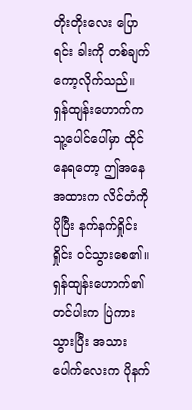တိုးတိုးလေး ပြောရင်း ခါးကို တစ်ချက် ကော့လိုက်သည်။
ရှန်ထျန်းဟောက်က သူ့ပေါင်ပေါ်မှာ ထိုင်နေရတော့ ဤအနေအထားက လိင်တံကို ပိုပြီး နက်နက်ရှိုင်းရှိုင်း ဝင်သွားစေ၏။ ရှန်ထျန်းဟောက်၏ တင်ပါးက ပြဲကားသွားပြီး အသားပေါက်လေးက ပိုနက်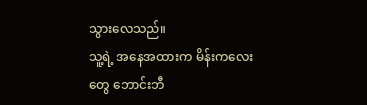သွားလေသည်။
သူ့ရဲ့ အနေအထားက မိန်းကလေးတွေ ဘောင်းဘီ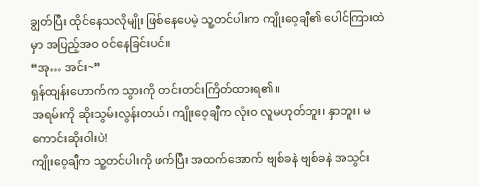ချွတ်ပြီး ထိုင်နေသလိုမျိုး ဖြစ်နေပေမဲ့ သူ့တင်ပါးက ကျိုးဝေ့ချီ၏ ပေါင်ကြားထဲမှာ အပြည့်အဝ ဝင်နေခြင်းပင်။
“အု… အင်း~”
ရှန်ထျန်းဟောက်က သွားကို တင်းတင်းကြိတ်ထားရ၏။
အရမ်းကို ဆိုးသွမ်းလွန်းတယ်၊ ကျိုးဝေ့ချီက လုံးဝ လူမဟုတ်ဘူး၊ နှာဘူး၊ မကောင်းဆိုးဝါးပဲ!
ကျိုးဝေ့ချီက သူ့တင်ပါးကို ဖက်ပြီး အထက်အောက် ဗျစ်ခနဲ ဗျစ်ခနဲ အသွင်း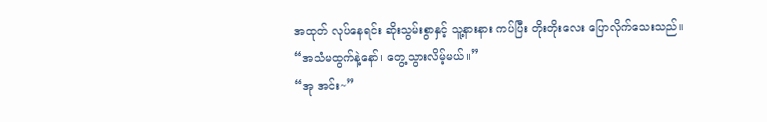အထုတ် လုပ်နေရင်း ဆိုးသွမ်းစွာနှင့် သူ့နားနား ကပ်ပြီး တိုးတိုးလေး ပြောလိုက်သေးသည်။
“အသံမထွက်နဲ့နော်၊ တွေ့သွားလိမ့်မယ်။”
“အု အင်း~”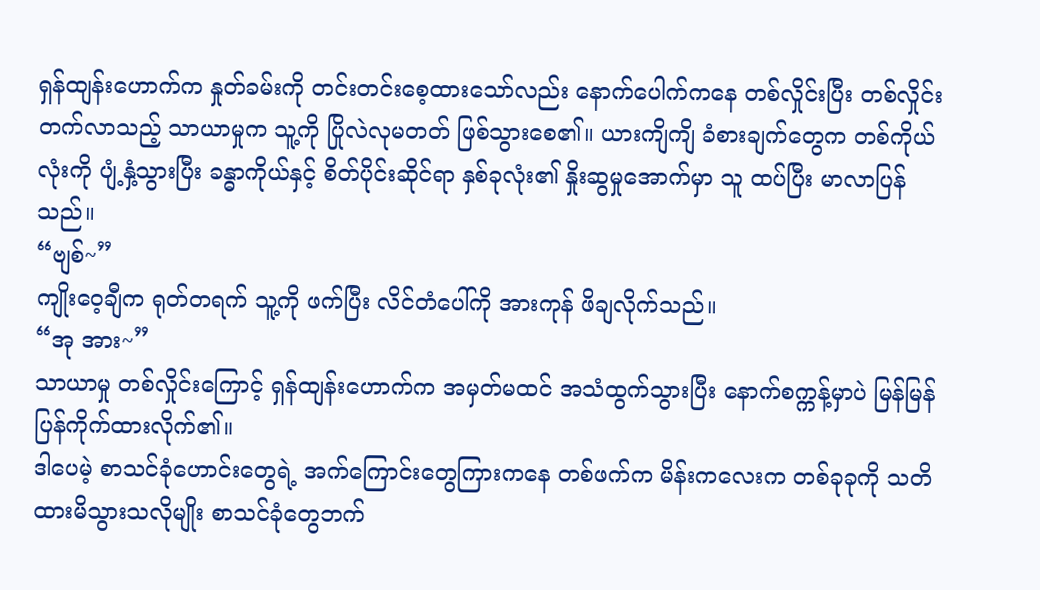ရှန်ထျန်းဟောက်က နှုတ်ခမ်းကို တင်းတင်းစေ့ထားသော်လည်း နောက်ပေါက်ကနေ တစ်လှိုင်းပြီး တစ်လှိုင်း တက်လာသည့် သာယာမှုက သူ့ကို ပြိုလဲလုမတတ် ဖြစ်သွားစေ၏။ ယားကျိကျိ ခံစားချက်တွေက တစ်ကိုယ်လုံးကို ပျံ့နှံ့သွားပြီး ခန္ဓာကိုယ်နှင့် စိတ်ပိုင်းဆိုင်ရာ နှစ်ခုလုံး၏ နှိုးဆွမှုအောက်မှာ သူ ထပ်ပြီး မာလာပြန်သည်။
“ဗျစ်~”
ကျိုးဝေ့ချီက ရုတ်တရက် သူ့ကို ဖက်ပြီး လိင်တံပေါ်ကို အားကုန် ဖိချလိုက်သည်။
“အု အား~”
သာယာမှု တစ်လှိုင်းကြောင့် ရှန်ထျန်းဟောက်က အမှတ်မထင် အသံထွက်သွားပြီး နောက်စက္ကန့်မှာပဲ မြန်မြန် ပြန်ကိုက်ထားလိုက်၏။
ဒါပေမဲ့ စာသင်ခုံဟောင်းတွေရဲ့ အက်ကြောင်းတွေကြားကနေ တစ်ဖက်က မိန်းကလေးက တစ်ခုခုကို သတိထားမိသွားသလိုမျိုး စာသင်ခုံတွေဘက်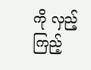ကို လှည့်ကြည့်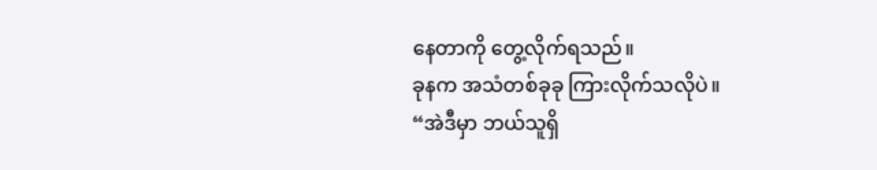နေတာကို တွေ့လိုက်ရသည်။
ခုနက အသံတစ်ခုခု ကြားလိုက်သလိုပဲ။
“အဲဒီမှာ ဘယ်သူရှိ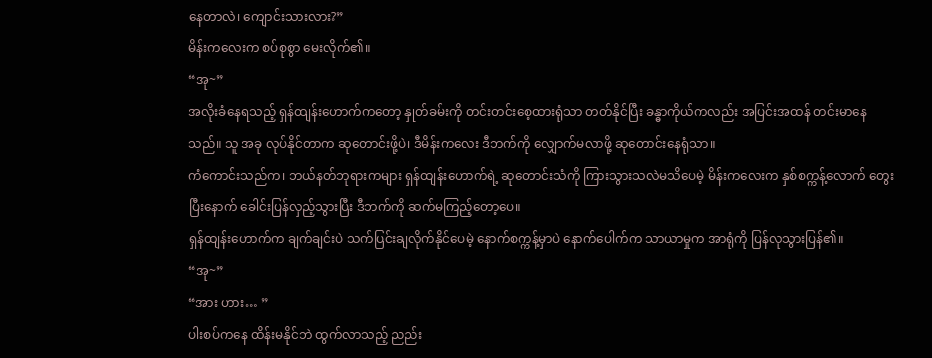နေတာလဲ၊ ကျောင်းသားလား?”
မိန်းကလေးက စပ်စုစွာ မေးလိုက်၏။
“အု~”
အလိုးခံနေရသည့် ရှန်ထျန်းဟောက်ကတော့ နှုတ်ခမ်းကို တင်းတင်းစေ့ထားရုံသာ တတ်နိုင်ပြီး ခန္ဓာကိုယ်ကလည်း အပြင်းအထန် တင်းမာနေသည်။ သူ အခု လုပ်နိုင်တာက ဆုတောင်းဖို့ပဲ၊ ဒီမိန်းကလေး ဒီဘက်ကို လျှောက်မလာဖို့ ဆုတောင်းနေရုံသာ။
ကံကောင်းသည်က၊ ဘယ်နတ်ဘုရားကများ ရှန်ထျန်းဟောက်ရဲ့ ဆုတောင်းသံကို ကြားသွားသလဲမသိပေမဲ့ မိန်းကလေးက နှစ်စက္ကန့်လောက် တွေးပြီးနောက် ခေါင်းပြန်လှည့်သွားပြီး ဒီဘက်ကို ဆက်မကြည့်တော့ပေ။
ရှန်ထျန်းဟောက်က ချက်ချင်းပဲ သက်ပြင်းချလိုက်နိုင်ပေမဲ့ နောက်စက္ကန့်မှာပဲ နောက်ပေါက်က သာယာမှုက အာရုံကို ပြန်လုသွားပြန်၏။
“အု~”
“အား ဟား… ”
ပါးစပ်ကနေ ထိန်းမနိုင်ဘဲ ထွက်လာသည့် ညည်း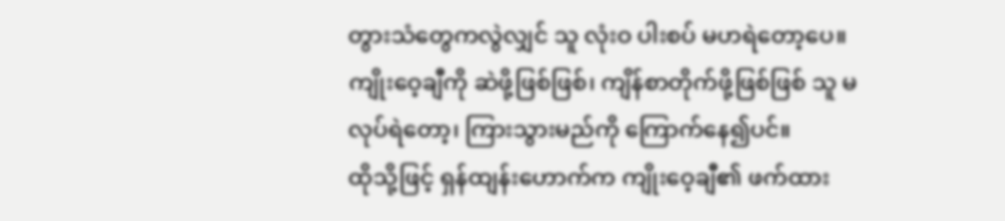တွားသံတွေကလွဲလျှင် သူ လုံးဝ ပါးစပ် မဟရဲတော့ပေ။ ကျိုးဝေ့ချီကို ဆဲဖို့ဖြစ်ဖြစ်၊ ကျိန်စာတိုက်ဖို့ဖြစ်ဖြစ် သူ မလုပ်ရဲတော့၊ ကြားသွားမည်ကို ကြောက်နေ၍ပင်။
ထိုသို့ဖြင့် ရှန်ထျန်းဟောက်က ကျိုးဝေ့ချီ၏ ဖက်ထား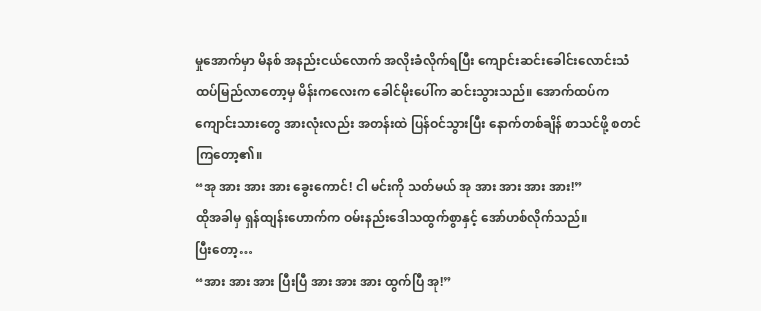မှုအောက်မှာ မိနစ် အနည်းငယ်လောက် အလိုးခံလိုက်ရပြီး ကျောင်းဆင်းခေါင်းလောင်းသံ ထပ်မြည်လာတော့မှ မိန်းကလေးက ခေါင်မိုးပေါ်က ဆင်းသွားသည်။ အောက်ထပ်က ကျောင်းသားတွေ အားလုံးလည်း အတန်းထဲ ပြန်ဝင်သွားပြီး နောက်တစ်ချိန် စာသင်ဖို့ စတင်ကြတော့၏။
“အု အား အား အား ခွေးကောင်! ငါ မင်းကို သတ်မယ် အု အား အား အား အား!”
ထိုအခါမှ ရှန်ထျန်းဟောက်က ဝမ်းနည်းဒေါသထွက်စွာနှင့် အော်ဟစ်လိုက်သည်။
ပြီးတော့…
“အား အား အား ပြီးပြီ အား အား အား ထွက်ပြီ အု!”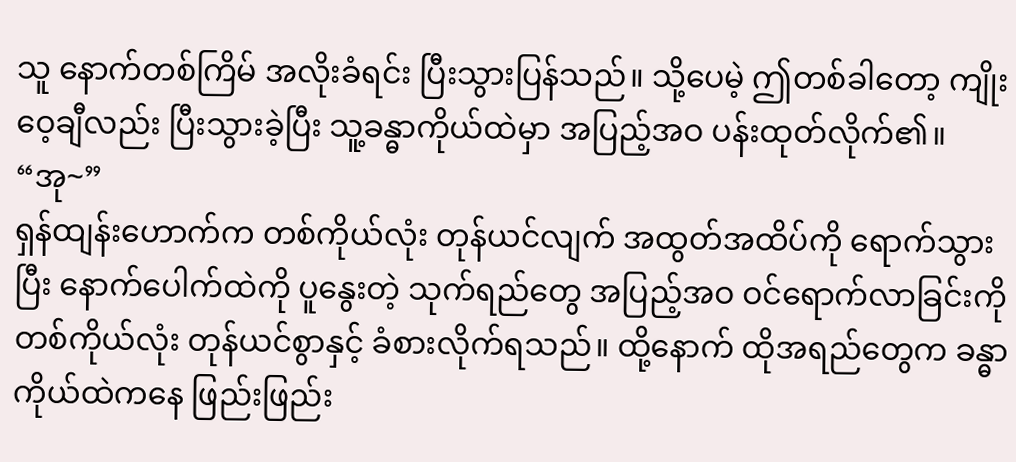သူ နောက်တစ်ကြိမ် အလိုးခံရင်း ပြီးသွားပြန်သည်။ သို့ပေမဲ့ ဤတစ်ခါတော့ ကျိုးဝေ့ချီလည်း ပြီးသွားခဲ့ပြီး သူ့ခန္ဓာကိုယ်ထဲမှာ အပြည့်အဝ ပန်းထုတ်လိုက်၏။
“အု~”
ရှန်ထျန်းဟောက်က တစ်ကိုယ်လုံး တုန်ယင်လျက် အထွတ်အထိပ်ကို ရောက်သွားပြီး နောက်ပေါက်ထဲကို ပူနွေးတဲ့ သုက်ရည်တွေ အပြည့်အဝ ဝင်ရောက်လာခြင်းကို တစ်ကိုယ်လုံး တုန်ယင်စွာနှင့် ခံစားလိုက်ရသည်။ ထို့နောက် ထိုအရည်တွေက ခန္ဓာကိုယ်ထဲကနေ ဖြည်းဖြည်း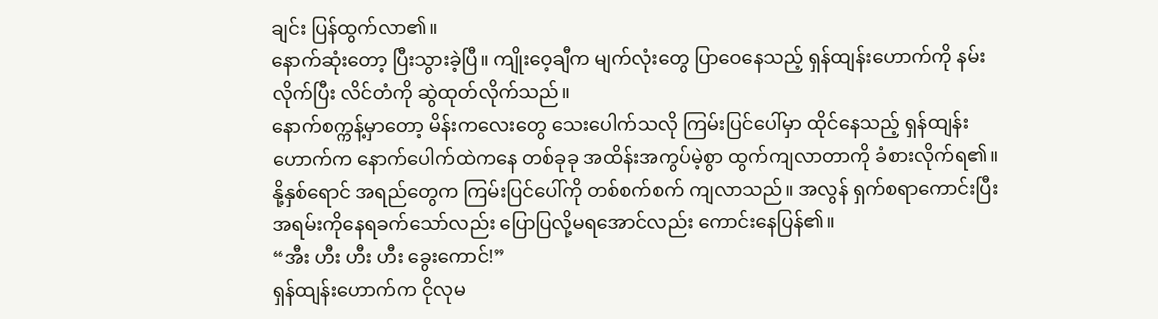ချင်း ပြန်ထွက်လာ၏။
နောက်ဆုံးတော့ ပြီးသွားခဲ့ပြီ။ ကျိုးဝေ့ချီက မျက်လုံးတွေ ပြာဝေနေသည့် ရှန်ထျန်းဟောက်ကို နမ်းလိုက်ပြီး လိင်တံကို ဆွဲထုတ်လိုက်သည်။
နောက်စက္ကန့်မှာတော့ မိန်းကလေးတွေ သေးပေါက်သလို ကြမ်းပြင်ပေါ်မှာ ထိုင်နေသည့် ရှန်ထျန်းဟောက်က နောက်ပေါက်ထဲကနေ တစ်ခုခု အထိန်းအကွပ်မဲ့စွာ ထွက်ကျလာတာကို ခံစားလိုက်ရ၏။
နို့နှစ်ရောင် အရည်တွေက ကြမ်းပြင်ပေါ်ကို တစ်စက်စက် ကျလာသည်။ အလွန် ရှက်စရာကောင်းပြီး အရမ်းကိုနေရခက်သော်လည်း ပြောပြလို့မရအောင်လည်း ကောင်းနေပြန်၏။
“အီး ဟီး ဟီး ဟီး ခွေးကောင်!”
ရှန်ထျန်းဟောက်က ငိုလုမ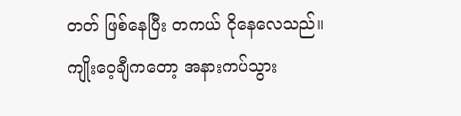တတ် ဖြစ်နေပြီး တကယ် ငိုနေလေသည်။
ကျိုးဝေ့ချီကတော့ အနားကပ်သွား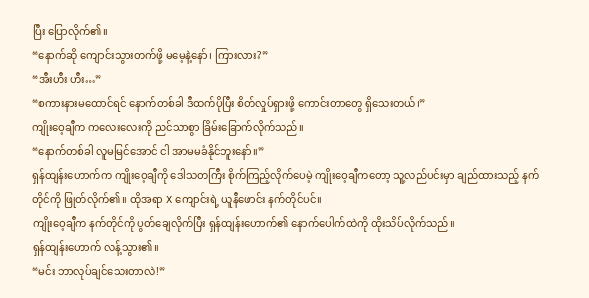ပြီး ပြောလိုက်၏။
“နောက်ဆို ကျောင်းသွားတက်ဖို့ မမေ့နဲ့နော်၊ ကြားလား?”
“အီးဟီး ဟီး…”
“စကားနားမထောင်ရင် နောက်တစ်ခါ ဒီထက်ပိုပြီး စိတ်လှုပ်ရှားဖို့ ကောင်းတာတွေ ရှိသေးတယ်၊”
ကျိုးဝေ့ချီက ကလေးလေးကို ညင်သာစွာ ခြိမ်းခြောက်လိုက်သည်။
“နောက်တစ်ခါ လူမမြင်အောင် ငါ အာမမခံနိုင်ဘူးနော်။”
ရှန်ထျန်းဟောက်က ကျိုးဝေ့ချီကို ဒေါသတကြီး စိုက်ကြည့်လိုက်ပေမဲ့ ကျိုးဝေ့ချီကတော့ သူ့လည်ပင်းမှာ ချည်ထားသည့် နက်တိုင်ကို ဖြုတ်လိုက်၏။ ထိုအရာ X ကျောင်းရဲ့ ယူနီဖောင်း နက်တိုင်ပင်။
ကျိုးဝေ့ချီက နက်တိုင်ကို ပွတ်ချေလိုက်ပြီး ရှန်ထျန်းဟောက်၏ နောက်ပေါက်ထဲကို ထိုးသိပ်လိုက်သည်။
ရှန်ထျန်းဟောက် လန့်သွား၏။
“မင်း ဘာလုပ်ချင်သေးတာလဲ!”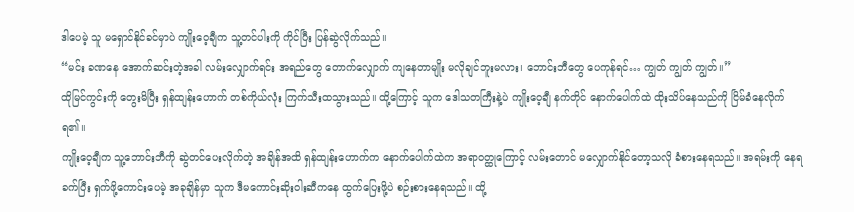ဒါပေမဲ့ သူ မရှောင်နိုင်ခင်မှာပဲ ကျိုးဝေ့ချီက သူ့တင်ပါးကို ကိုင်ပြီး ပြန်ဆွဲလိုက်သည်။
“မင်း ခဏနေ အောက်ဆင်းတဲ့အခါ လမ်းလျှောက်ရင်း အရည်တွေ တောက်လျှောက် ကျနေတာမျိုး မလိုချင်ဘူးမလား၊ ဘောင်းဘီတွေ ပေကုန်ရင်… ကျွတ် ကျွတ် ကျွတ်။”
ထိုမြင်ကွင်းကို တွေးမိပြီး ရှန်ထျန်းဟောက် တစ်ကိုယ်လုံး ကြက်သီးထသွားသည်။ ထို့ကြောင့် သူက ဒေါသတကြီးနဲ့ပဲ ကျိုးဝေ့ချီ နက်တိုင် နောက်ပေါက်ထဲ ထိုးသိပ်နေသည်ကို ငြိမ်ခံနေလိုက်ရ၏။
ကျိုးဝေ့ချီက သူ့ဘောင်းဘီကို ဆွဲတင်ပေးလိုက်တဲ့ အချိန်အထိ ရှန်ထျန်းဟောက်က နောက်ပေါက်ထဲက အရာဝတ္ထုကြောင့် လမ်းတောင် မလျှောက်နိုင်တော့သလို ခံစားနေရသည်။ အရမ်းကို နေရခက်ပြီး ရှက်ဖို့ကောင်းပေမဲ့ အခုချိန်မှာ သူက ဒီမကောင်းဆိုးဝါးဆီကနေ ထွက်ပြေးဖို့ပဲ စဉ်းစားနေရသည်။ ထို့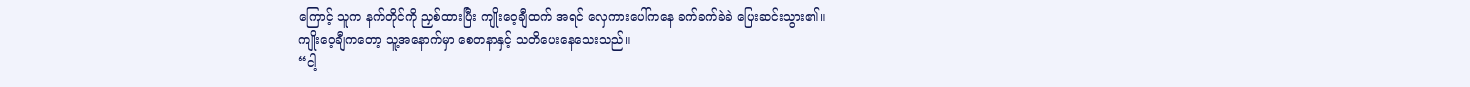ကြောင့် သူက နက်တိုင်ကို ညှစ်ထားပြီး ကျိုးဝေ့ချီထက် အရင် လှေကားပေါ်ကနေ ခက်ခက်ခဲခဲ ပြေးဆင်းသွား၏။
ကျိုးဝေ့ချီကတော့ သူ့အနောက်မှာ စေတနာနှင့် သတိပေးနေသေးသည်။
“ငါ့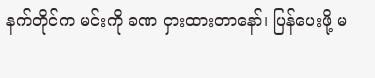နက်တိုင်က မင်းကို ခဏ ငှားထားတာနော်၊ ပြန်ပေးဖို့ မ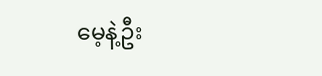မေ့နဲ့ဦး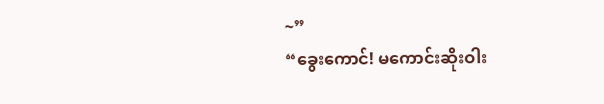~”
“ခွေးကောင်! မကောင်းဆိုးဝါး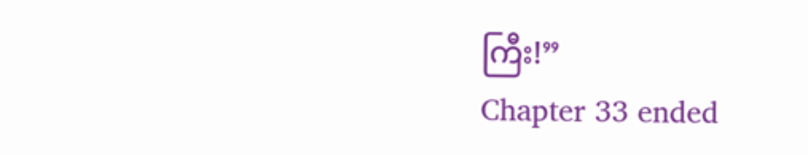ကြီး!”
Chapter 33 ended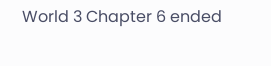World 3 Chapter 6 ended